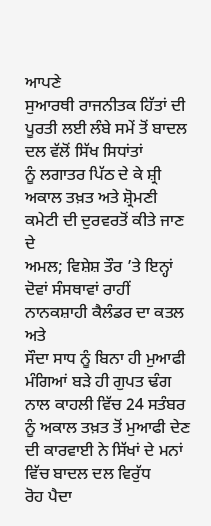ਆਪਣੇ
ਸੁਆਰਥੀ ਰਾਜਨੀਤਕ ਹਿੱਤਾਂ ਦੀ ਪੂਰਤੀ ਲਈ ਲੰਬੇ ਸਮੇਂ ਤੋਂ ਬਾਦਲ ਦਲ ਵੱਲੋਂ ਸਿੱਖ ਸਿਧਾਂਤਾਂ
ਨੂੰ ਲਗਾਤਰ ਪਿੱਠ ਦੇ ਕੇ ਸ਼੍ਰੀ ਅਕਾਲ ਤਖ਼ਤ ਅਤੇ ਸ਼੍ਰੋਮਣੀ ਕਮੇਟੀ ਦੀ ਦੁਰਵਰਤੋਂ ਕੀਤੇ ਜਾਣ ਦੇ
ਅਮਲ; ਵਿਸ਼ੇਸ਼ ਤੌਰ ’ਤੇ ਇਨ੍ਹਾਂ ਦੋਵਾਂ ਸੰਸਥਾਵਾਂ ਰਾਹੀਂ ਨਾਨਕਸ਼ਾਹੀ ਕੈਲੰਡਰ ਦਾ ਕਤਲ ਅਤੇ
ਸੌਦਾ ਸਾਧ ਨੂੰ ਬਿਨਾ ਹੀ ਮੁਆਫੀ ਮੰਗਿਆਂ ਬੜੇ ਹੀ ਗੁਪਤ ਢੰਗ ਨਾਲ ਕਾਹਲੀ ਵਿੱਚ 24 ਸਤੰਬਰ
ਨੂੰ ਅਕਾਲ ਤਖ਼ਤ ਤੋਂ ਮੁਆਫੀ ਦੇਣ ਦੀ ਕਾਰਵਾਈ ਨੇ ਸਿੱਖਾਂ ਦੇ ਮਨਾਂ ਵਿੱਚ ਬਾਦਲ ਦਲ ਵਿਰੁੱਧ
ਰੋਹ ਪੈਦਾ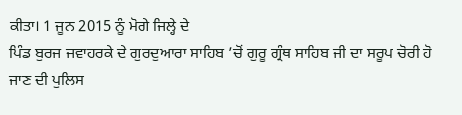ਕੀਤਾ। 1 ਜੂਨ 2015 ਨੂੰ ਮੋਗੇ ਜਿਲ੍ਹੇ ਦੇ
ਪਿੰਡ ਬੁਰਜ ਜਵਾਹਰਕੇ ਦੇ ਗੁਰਦੁਆਰਾ ਸਾਹਿਬ ’ਚੋਂ ਗੁਰੂ ਗ੍ਰੰਥ ਸਾਹਿਬ ਜੀ ਦਾ ਸਰੂਪ ਚੋਰੀ ਹੋ
ਜਾਣ ਦੀ ਪੁਲਿਸ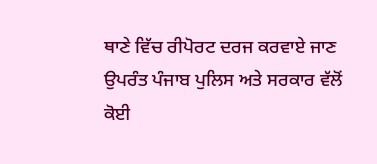ਥਾਣੇ ਵਿੱਚ ਰੀਪੋਰਟ ਦਰਜ ਕਰਵਾਏ ਜਾਣ ਉਪਰੰਤ ਪੰਜਾਬ ਪੁਲਿਸ ਅਤੇ ਸਰਕਾਰ ਵੱਲੋਂ
ਕੋਈ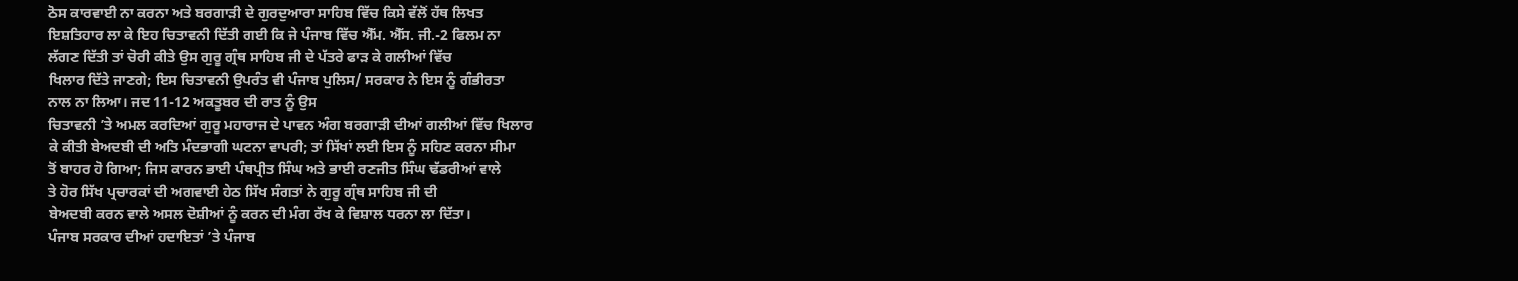ਠੋਸ ਕਾਰਵਾਈ ਨਾ ਕਰਨਾ ਅਤੇ ਬਰਗਾੜੀ ਦੇ ਗੁਰਦੁਆਰਾ ਸਾਹਿਬ ਵਿੱਚ ਕਿਸੇ ਵੱਲੋਂ ਹੱਥ ਲਿਖਤ
ਇਸ਼ਤਿਹਾਰ ਲਾ ਕੇ ਇਹ ਚਿਤਾਵਨੀ ਦਿੱਤੀ ਗਈ ਕਿ ਜੇ ਪੰਜਾਬ ਵਿੱਚ ਐੱਮ. ਐੱਸ. ਜੀ.-2 ਫਿਲਮ ਨਾ
ਲੱਗਣ ਦਿੱਤੀ ਤਾਂ ਚੋਰੀ ਕੀਤੇ ਉਸ ਗੁਰੂ ਗ੍ਰੰਥ ਸਾਹਿਬ ਜੀ ਦੇ ਪੱਤਰੇ ਫਾੜ ਕੇ ਗਲੀਆਂ ਵਿੱਚ
ਖਿਲਾਰ ਦਿੱਤੇ ਜਾਣਗੇ; ਇਸ ਚਿਤਾਵਨੀ ਉਪਰੰਤ ਵੀ ਪੰਜਾਬ ਪੁਲਿਸ/ ਸਰਕਾਰ ਨੇ ਇਸ ਨੂੰ ਗੰਭੀਰਤਾ
ਨਾਲ ਨਾ ਲਿਆ। ਜਦ 11-12 ਅਕਤੂਬਰ ਦੀ ਰਾਤ ਨੂੰ ਉਸ
ਚਿਤਾਵਨੀ ’ਤੇ ਅਮਲ ਕਰਦਿਆਂ ਗੁਰੂ ਮਹਾਰਾਜ ਦੇ ਪਾਵਨ ਅੰਗ ਬਰਗਾੜੀ ਦੀਆਂ ਗਲੀਆਂ ਵਿੱਚ ਖਿਲਾਰ
ਕੇ ਕੀਤੀ ਬੇਅਦਬੀ ਦੀ ਅਤਿ ਮੰਦਭਾਗੀ ਘਟਨਾ ਵਾਪਰੀ; ਤਾਂ ਸਿੱਖਾਂ ਲਈ ਇਸ ਨੂੰ ਸਹਿਣ ਕਰਨਾ ਸੀਮਾ
ਤੋਂ ਬਾਹਰ ਹੋ ਗਿਆ; ਜਿਸ ਕਾਰਨ ਭਾਈ ਪੰਥਪ੍ਰੀਤ ਸਿੰਘ ਅਤੇ ਭਾਈ ਰਣਜੀਤ ਸਿੰਘ ਢੱਡਰੀਆਂ ਵਾਲੇ
ਤੇ ਹੋਰ ਸਿੱਖ ਪ੍ਰਚਾਰਕਾਂ ਦੀ ਅਗਵਾਈ ਹੇਠ ਸਿੱਖ ਸੰਗਤਾਂ ਨੇ ਗੁਰੂ ਗ੍ਰੰਥ ਸਾਹਿਬ ਜੀ ਦੀ
ਬੇਅਦਬੀ ਕਰਨ ਵਾਲੇ ਅਸਲ ਦੋਸ਼ੀਆਂ ਨੂੰ ਕਰਨ ਦੀ ਮੰਗ ਰੱਖ ਕੇ ਵਿਸ਼ਾਲ ਧਰਨਾ ਲਾ ਦਿੱਤਾ।
ਪੰਜਾਬ ਸਰਕਾਰ ਦੀਆਂ ਹਦਾਇਤਾਂ ’ਤੇ ਪੰਜਾਬ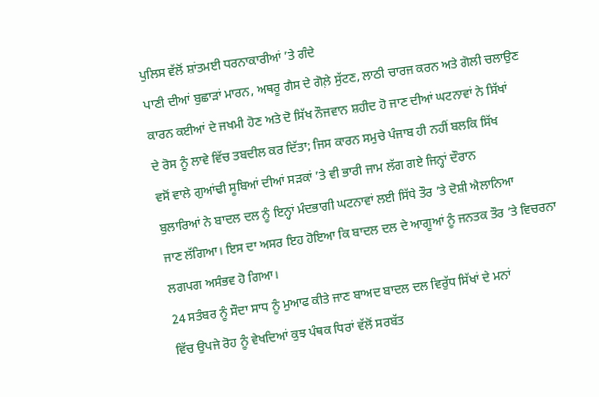ਪੁਲਿਸ ਵੱਲੋਂ ਸ਼ਾਂਤਮਈ ਧਰਨਾਕਾਰੀਆਂ ’ਤੇ ਗੰਦੇ
ਪਾਣੀ ਦੀਆਂ ਬੁਛਾੜਾਂ ਮਾਰਨ, ਅਥਰੂ ਗੈਸ ਦੇ ਗੋਲ਼ੇ ਸੁੱਟਣ, ਲਾਠੀ ਚਾਰਜ ਕਰਨ ਅਤੇ ਗੋਲੀ ਚਲਾਉਣ
ਕਾਰਨ ਕਈਆਂ ਦੇ ਜਖਮੀ ਹੋਣ ਅਤੇ ਦੋ ਸਿੱਖ ਨੌਜਵਾਨ ਸ਼ਹੀਦ ਹੋ ਜਾਣ ਦੀਆਂ ਘਟਨਾਵਾਂ ਨੇ ਸਿੱਖਾਂ
ਦੇ ਰੋਸ ਨੂੰ ਲਾਵੇ ਵਿੱਚ ਤਬਦੀਲ ਕਰ ਦਿੱਤਾ; ਜਿਸ ਕਾਰਨ ਸਮੁਚੇ ਪੰਜਾਬ ਹੀ ਨਹੀਂ ਬਲਕਿ ਸਿੱਖ
ਵਸੋਂ ਵਾਲੇ ਗੁਆਂਢੀ ਸੂਬਿਆਂ ਦੀਆਂ ਸੜਕਾਂ ’ਤੇ ਵੀ ਭਾਰੀ ਜਾਮ ਲੱਗ ਗਏ ਜਿਨ੍ਹਾਂ ਦੌਰਾਨ
ਬੁਲਾਰਿਆਂ ਨੇ ਬਾਦਲ ਦਲ ਨੂੰ ਇਨ੍ਹਾਂ ਮੰਦਭਾਗੀ ਘਟਨਾਵਾਂ ਲਈ ਸਿੱਧੇ ਤੌਰ ’ਤੇ ਦੋਸ਼ੀ ਐਲਾਨਿਆ
ਜਾਣ ਲੱਗਿਆ। ਇਸ ਦਾ ਅਸਰ ਇਹ ਹੋਇਆ ਕਿ ਬਾਦਲ ਦਲ ਦੇ ਆਗੂਆਂ ਨੂੰ ਜਨਤਕ ਤੌਰ ’ਤੇ ਵਿਚਰਨਾ
ਲਗਪਗ ਅਸੰਭਵ ਹੋ ਗਿਆ।
24 ਸਤੰਬਰ ਨੂੰ ਸੌਦਾ ਸਾਧ ਨੂੰ ਮੁਆਫ ਕੀਤੇ ਜਾਣ ਬਾਅਦ ਬਾਦਲ ਦਲ ਵਿਰੁੱਧ ਸਿੱਖਾਂ ਦੇ ਮਨਾਂ
ਵਿੱਚ ਉਪਜੇ ਰੋਹ ਨੂੰ ਵੇਖਦਿਆਂ ਕੁਝ ਪੰਥਕ ਧਿਰਾਂ ਵੱਲੋਂ ਸਰਬੱਤ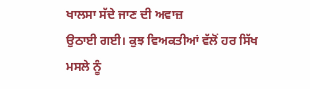ਖਾਲਸਾ ਸੱਦੇ ਜਾਣ ਦੀ ਅਵਾਜ਼
ਉਠਾਈ ਗਈ। ਕੁਝ ਵਿਅਕਤੀਆਂ ਵੱਲੋਂ ਹਰ ਸਿੱਖ ਮਸਲੇ ਨੂੰ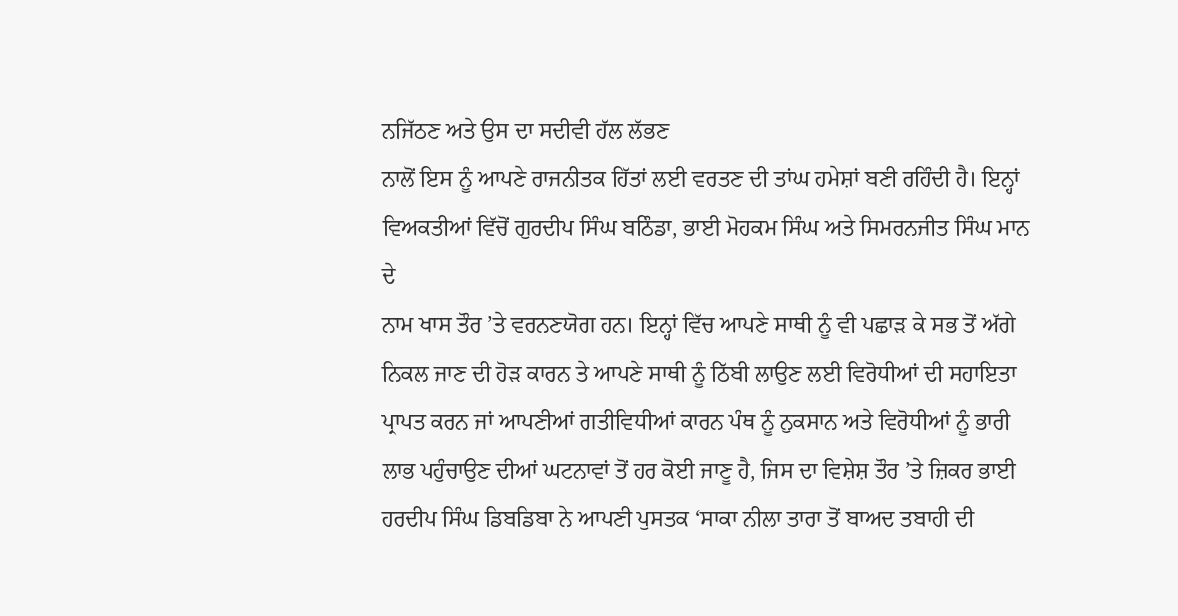ਨਜਿੱਠਣ ਅਤੇ ਉਸ ਦਾ ਸਦੀਵੀ ਹੱਲ ਲੱਭਣ
ਨਾਲੋਂ ਇਸ ਨੂੰ ਆਪਣੇ ਰਾਜਨੀਤਕ ਹਿੱਤਾਂ ਲਈ ਵਰਤਣ ਦੀ ਤਾਂਘ ਹਮੇਸ਼ਾਂ ਬਣੀ ਰਹਿੰਦੀ ਹੈ। ਇਨ੍ਹਾਂ
ਵਿਅਕਤੀਆਂ ਵਿੱਚੋਂ ਗੁਰਦੀਪ ਸਿੰਘ ਬਠਿੰਡਾ, ਭਾਈ ਮੋਹਕਮ ਸਿੰਘ ਅਤੇ ਸਿਮਰਨਜੀਤ ਸਿੰਘ ਮਾਨ ਦੇ
ਨਾਮ ਖਾਸ ਤੌਰ ’ਤੇ ਵਰਨਣਯੋਗ ਹਨ। ਇਨ੍ਹਾਂ ਵਿੱਚ ਆਪਣੇ ਸਾਥੀ ਨੂੰ ਵੀ ਪਛਾੜ ਕੇ ਸਭ ਤੋਂ ਅੱਗੇ
ਨਿਕਲ ਜਾਣ ਦੀ ਹੋੜ ਕਾਰਨ ਤੇ ਆਪਣੇ ਸਾਥੀ ਨੂੰ ਠਿੱਬੀ ਲਾਉਣ ਲਈ ਵਿਰੋਧੀਆਂ ਦੀ ਸਹਾਇਤਾ
ਪ੍ਰਾਪਤ ਕਰਨ ਜਾਂ ਆਪਣੀਆਂ ਗਤੀਵਿਧੀਆਂ ਕਾਰਨ ਪੰਥ ਨੂੰ ਨੁਕਸਾਨ ਅਤੇ ਵਿਰੋਧੀਆਂ ਨੂੰ ਭਾਰੀ
ਲਾਭ ਪਹੁੰਚਾਉਣ ਦੀਆਂ ਘਟਨਾਵਾਂ ਤੋਂ ਹਰ ਕੋਈ ਜਾਣੂ ਹੈ, ਜਿਸ ਦਾ ਵਿਸ਼ੇਸ਼ ਤੌਰ ’ਤੇ ਜ਼ਿਕਰ ਭਾਈ
ਹਰਦੀਪ ਸਿੰਘ ਡਿਬਡਿਬਾ ਨੇ ਆਪਣੀ ਪੁਸਤਕ ‘ਸਾਕਾ ਨੀਲਾ ਤਾਰਾ ਤੋਂ ਬਾਅਦ ਤਬਾਹੀ ਦੀ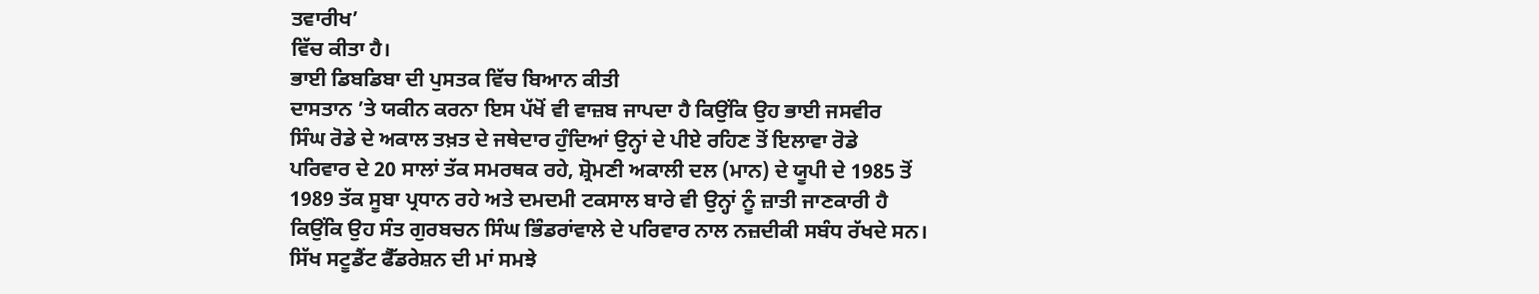ਤਵਾਰੀਖ’
ਵਿੱਚ ਕੀਤਾ ਹੈ।
ਭਾਈ ਡਿਬਡਿਬਾ ਦੀ ਪੁਸਤਕ ਵਿੱਚ ਬਿਆਨ ਕੀਤੀ
ਦਾਸਤਾਨ ’ਤੇ ਯਕੀਨ ਕਰਨਾ ਇਸ ਪੱਖੋਂ ਵੀ ਵਾਜ਼ਬ ਜਾਪਦਾ ਹੈ ਕਿਉਂਕਿ ਉਹ ਭਾਈ ਜਸਵੀਰ
ਸਿੰਘ ਰੋਡੇ ਦੇ ਅਕਾਲ ਤਖ਼ਤ ਦੇ ਜਥੇਦਾਰ ਹੁੰਦਿਆਂ ਉਨ੍ਹਾਂ ਦੇ ਪੀਏ ਰਹਿਣ ਤੋਂ ਇਲਾਵਾ ਰੋਡੇ
ਪਰਿਵਾਰ ਦੇ 20 ਸਾਲਾਂ ਤੱਕ ਸਮਰਥਕ ਰਹੇ, ਸ਼੍ਰੋਮਣੀ ਅਕਾਲੀ ਦਲ (ਮਾਨ) ਦੇ ਯੂਪੀ ਦੇ 1985 ਤੋਂ
1989 ਤੱਕ ਸੂਬਾ ਪ੍ਰਧਾਨ ਰਹੇ ਅਤੇ ਦਮਦਮੀ ਟਕਸਾਲ ਬਾਰੇ ਵੀ ਉਨ੍ਹਾਂ ਨੂੰ ਜ਼ਾਤੀ ਜਾਣਕਾਰੀ ਹੈ
ਕਿਉਂਕਿ ਉਹ ਸੰਤ ਗੁਰਬਚਨ ਸਿੰਘ ਭਿੰਡਰਾਂਵਾਲੇ ਦੇ ਪਰਿਵਾਰ ਨਾਲ ਨਜ਼ਦੀਕੀ ਸਬੰਧ ਰੱਖਦੇ ਸਨ।
ਸਿੱਖ ਸਟੂਡੈਂਟ ਫੈੱਡਰੇਸ਼ਨ ਦੀ ਮਾਂ ਸਮਝੇ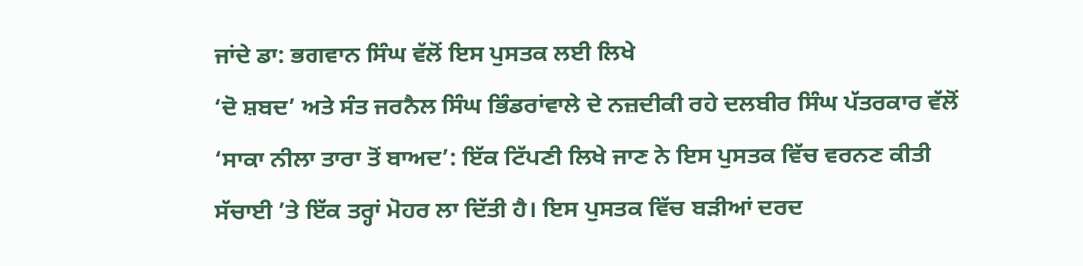ਜਾਂਦੇ ਡਾ: ਭਗਵਾਨ ਸਿੰਘ ਵੱਲੋਂ ਇਸ ਪੁਸਤਕ ਲਈ ਲਿਖੇ
‘ਦੋ ਸ਼ਬਦ’ ਅਤੇ ਸੰਤ ਜਰਨੈਲ ਸਿੰਘ ਭਿੰਡਰਾਂਵਾਲੇ ਦੇ ਨਜ਼ਦੀਕੀ ਰਹੇ ਦਲਬੀਰ ਸਿੰਘ ਪੱਤਰਕਾਰ ਵੱਲੋਂ
‘ਸਾਕਾ ਨੀਲਾ ਤਾਰਾ ਤੋਂ ਬਾਅਦ’: ਇੱਕ ਟਿੱਪਣੀ ਲਿਖੇ ਜਾਣ ਨੇ ਇਸ ਪੁਸਤਕ ਵਿੱਚ ਵਰਨਣ ਕੀਤੀ
ਸੱਚਾਈ ’ਤੇ ਇੱਕ ਤਰ੍ਹਾਂ ਮੋਹਰ ਲਾ ਦਿੱਤੀ ਹੈ। ਇਸ ਪੁਸਤਕ ਵਿੱਚ ਬੜੀਆਂ ਦਰਦ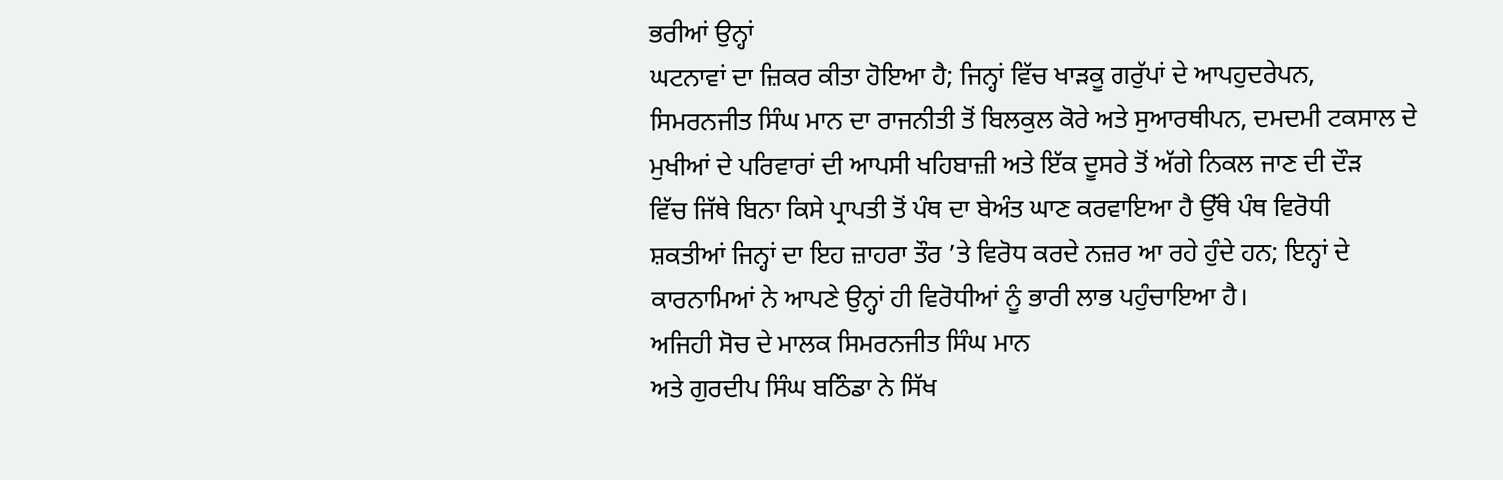ਭਰੀਆਂ ਉਨ੍ਹਾਂ
ਘਟਨਾਵਾਂ ਦਾ ਜ਼ਿਕਰ ਕੀਤਾ ਹੋਇਆ ਹੈ; ਜਿਨ੍ਹਾਂ ਵਿੱਚ ਖਾੜਕੂ ਗਰੁੱਪਾਂ ਦੇ ਆਪਹੁਦਰੇਪਨ,
ਸਿਮਰਨਜੀਤ ਸਿੰਘ ਮਾਨ ਦਾ ਰਾਜਨੀਤੀ ਤੋਂ ਬਿਲਕੁਲ ਕੋਰੇ ਅਤੇ ਸੁਆਰਥੀਪਨ, ਦਮਦਮੀ ਟਕਸਾਲ ਦੇ
ਮੁਖੀਆਂ ਦੇ ਪਰਿਵਾਰਾਂ ਦੀ ਆਪਸੀ ਖਹਿਬਾਜ਼ੀ ਅਤੇ ਇੱਕ ਦੂਸਰੇ ਤੋਂ ਅੱਗੇ ਨਿਕਲ ਜਾਣ ਦੀ ਦੌੜ
ਵਿੱਚ ਜਿੱਥੇ ਬਿਨਾ ਕਿਸੇ ਪ੍ਰਾਪਤੀ ਤੋਂ ਪੰਥ ਦਾ ਬੇਅੰਤ ਘਾਣ ਕਰਵਾਇਆ ਹੈ ਉੱਥੇ ਪੰਥ ਵਿਰੋਧੀ
ਸ਼ਕਤੀਆਂ ਜਿਨ੍ਹਾਂ ਦਾ ਇਹ ਜ਼ਾਹਰਾ ਤੌਰ ’ਤੇ ਵਿਰੋਧ ਕਰਦੇ ਨਜ਼ਰ ਆ ਰਹੇ ਹੁੰਦੇ ਹਨ; ਇਨ੍ਹਾਂ ਦੇ
ਕਾਰਨਾਮਿਆਂ ਨੇ ਆਪਣੇ ਉਨ੍ਹਾਂ ਹੀ ਵਿਰੋਧੀਆਂ ਨੂੰ ਭਾਰੀ ਲਾਭ ਪਹੁੰਚਾਇਆ ਹੈ।
ਅਜਿਹੀ ਸੋਚ ਦੇ ਮਾਲਕ ਸਿਮਰਨਜੀਤ ਸਿੰਘ ਮਾਨ
ਅਤੇ ਗੁਰਦੀਪ ਸਿੰਘ ਬਠਿੰਡਾ ਨੇ ਸਿੱਖ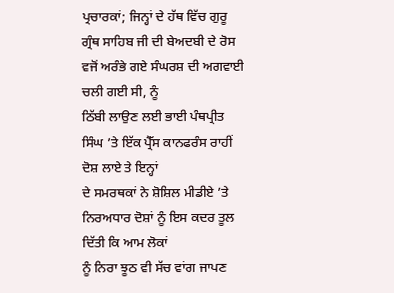ਪ੍ਰਚਾਰਕਾਂ; ਜਿਨ੍ਹਾਂ ਦੇ ਹੱਥ ਵਿੱਚ ਗੁਰੂ
ਗ੍ਰੰਥ ਸਾਹਿਬ ਜੀ ਦੀ ਬੇਅਦਬੀ ਦੇ ਰੋਸ ਵਜੋਂ ਅਰੰਭੇ ਗਏ ਸੰਘਰਸ਼ ਦੀ ਅਗਵਾਈ ਚਲੀ ਗਈ ਸੀ, ਨੂੰ
ਠਿੱਬੀ ਲਾਉਣ ਲਈ ਭਾਈ ਪੰਥਪ੍ਰੀਤ ਸਿੰਘ ’ਤੇ ਇੱਕ ਪ੍ਰੈੱਸ ਕਾਨਫਰੰਸ ਰਾਹੀਂ ਦੋਸ਼ ਲਾਏ ਤੇ ਇਨ੍ਹਾਂ
ਦੇ ਸਮਰਥਕਾਂ ਨੇ ਸ਼ੋਸ਼ਿਲ ਮੀਡੀਏ ’ਤੇ ਨਿਰਅਧਾਰ ਦੋਸ਼ਾਂ ਨੂੰ ਇਸ ਕਦਰ ਤੂਲ ਦਿੱਤੀ ਕਿ ਆਮ ਲੋਕਾਂ
ਨੂੰ ਨਿਰਾ ਝੂਠ ਵੀ ਸੱਚ ਵਾਂਗ ਜਾਪਣ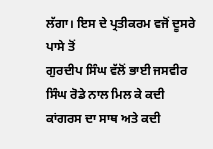ਲੱਗਾ। ਇਸ ਦੇ ਪ੍ਰਤੀਕਰਮ ਵਜੋਂ ਦੂਸਰੇ ਪਾਸੇ ਤੋਂ
ਗੁਰਦੀਪ ਸਿੰਘ ਵੱਲੋਂ ਭਾਈ ਜਸਵੀਰ ਸਿੰਘ ਰੋਡੇ ਨਾਲ ਮਿਲ ਕੇ ਕਦੀ ਕਾਂਗਰਸ ਦਾ ਸਾਥ ਅਤੇ ਕਦੀ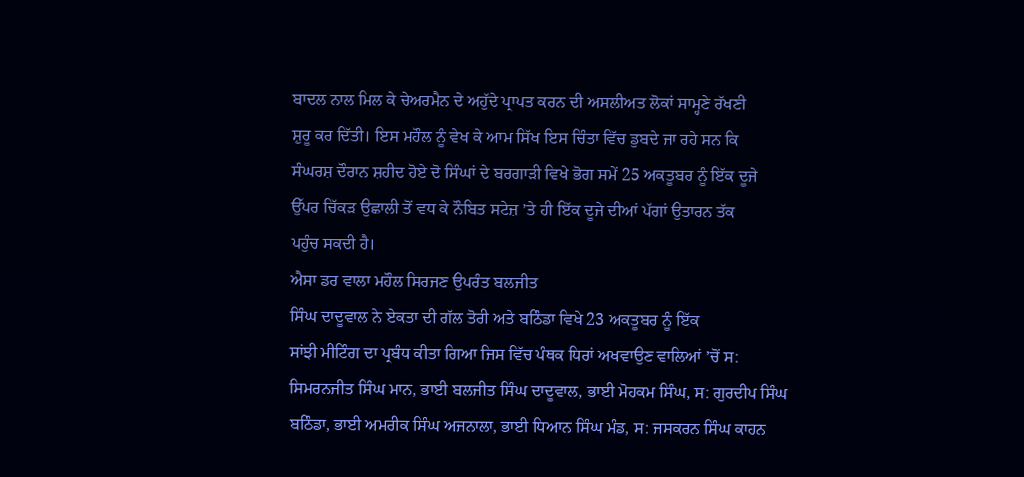ਬਾਦਲ ਨਾਲ ਮਿਲ ਕੇ ਚੇਅਰਮੈਨ ਦੇ ਅਹੁੱਦੇ ਪ੍ਰਾਪਤ ਕਰਨ ਦੀ ਅਸਲੀਅਤ ਲੋਕਾਂ ਸਾਮ੍ਹਣੇ ਰੱਖਣੀ
ਸ਼ੁਰੂ ਕਰ ਦਿੱਤੀ। ਇਸ ਮਹੌਲ ਨੂੰ ਵੇਖ ਕੇ ਆਮ ਸਿੱਖ ਇਸ ਚਿੰਤਾ ਵਿੱਚ ਡੁਬਦੇ ਜਾ ਰਹੇ ਸਨ ਕਿ
ਸੰਘਰਸ਼ ਦੌਰਾਨ ਸ਼ਹੀਦ ਹੋਏ ਦੋ ਸਿੰਘਾਂ ਦੇ ਬਰਗਾੜੀ ਵਿਖੇ ਭੋਗ ਸਮੇਂ 25 ਅਕਤੂਬਰ ਨੂੰ ਇੱਕ ਦੂਜੇ
ਉੱਪਰ ਚਿੱਕੜ ਉਛਾਲੀ ਤੋਂ ਵਧ ਕੇ ਨੌਬਿਤ ਸਟੇਜ਼ ’ਤੇ ਹੀ ਇੱਕ ਦੂਜੇ ਦੀਆਂ ਪੱਗਾਂ ਉਤਾਰਨ ਤੱਕ
ਪਹੁੰਚ ਸਕਦੀ ਹੈ।
ਐਸਾ ਡਰ ਵਾਲਾ ਮਹੌਲ ਸਿਰਜਣ ਉਪਰੰਤ ਬਲਜੀਤ
ਸਿੰਘ ਦਾਦੂਵਾਲ ਨੇ ਏਕਤਾ ਦੀ ਗੱਲ ਤੋਰੀ ਅਤੇ ਬਠਿੰਡਾ ਵਿਖੇ 23 ਅਕਤੂਬਰ ਨੂੰ ਇੱਕ
ਸਾਂਝੀ ਮੀਟਿੰਗ ਦਾ ਪ੍ਰਬੰਧ ਕੀਤਾ ਗਿਆ ਜਿਸ ਵਿੱਚ ਪੰਥਕ ਧਿਰਾਂ ਅਖਵਾਉਣ ਵਾਲਿਆਂ ’ਚੋਂ ਸ:
ਸਿਮਰਨਜੀਤ ਸਿੰਘ ਮਾਨ, ਭਾਈ ਬਲਜੀਤ ਸਿੰਘ ਦਾਦੂਵਾਲ, ਭਾਈ ਮੋਹਕਮ ਸਿੰਘ, ਸ: ਗੁਰਦੀਪ ਸਿੰਘ
ਬਠਿੰਡਾ, ਭਾਈ ਅਮਰੀਕ ਸਿੰਘ ਅਜਨਾਲਾ, ਭਾਈ ਧਿਆਨ ਸਿੰਘ ਮੰਡ, ਸ: ਜਸਕਰਨ ਸਿੰਘ ਕਾਹਨ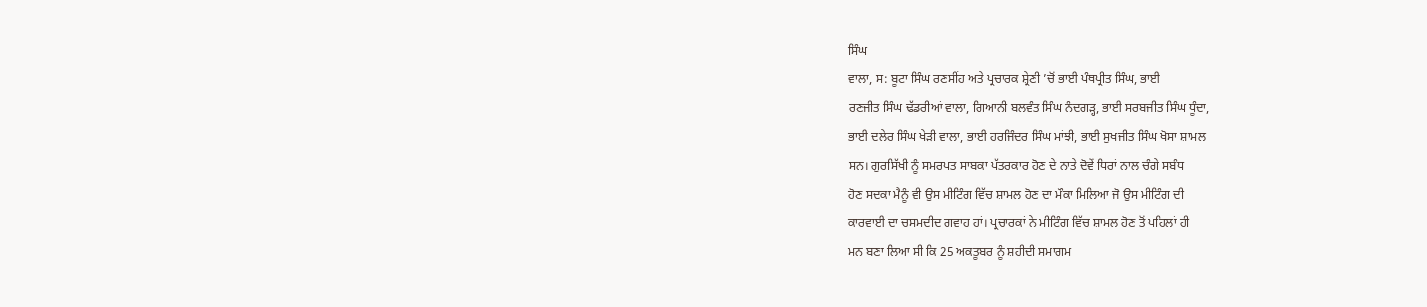ਸਿੰਘ
ਵਾਲਾ, ਸ: ਬੂਟਾ ਸਿੰਘ ਰਣਸੀਂਹ ਅਤੇ ਪ੍ਰਚਾਰਕ ਸ਼੍ਰੇਣੀ ’ਚੋਂ ਭਾਈ ਪੰਥਪ੍ਰੀਤ ਸਿੰਘ, ਭਾਈ
ਰਣਜੀਤ ਸਿੰਘ ਢੱਡਰੀਆਂ ਵਾਲਾ, ਗਿਆਨੀ ਬਲਵੰਤ ਸਿੰਘ ਨੰਦਗੜ੍ਹ, ਭਾਈ ਸਰਬਜੀਤ ਸਿੰਘ ਧੂੰਦਾ,
ਭਾਈ ਦਲੇਰ ਸਿੰਘ ਖੇੜੀ ਵਾਲਾ, ਭਾਈ ਹਰਜਿੰਦਰ ਸਿੰਘ ਮਾਂਝੀ, ਭਾਈ ਸੁਖਜੀਤ ਸਿੰਘ ਖੋਸਾ ਸ਼ਾਮਲ
ਸਨ। ਗੁਰਸਿੱਖੀ ਨੂੰ ਸਮਰਪਤ ਸਾਬਕਾ ਪੱਤਰਕਾਰ ਹੋਣ ਦੇ ਨਾਤੇ ਦੋਵੇਂ ਧਿਰਾਂ ਨਾਲ ਚੰਗੇ ਸਬੰਧ
ਹੋਣ ਸਦਕਾ ਮੈਨੂੰ ਵੀ ਉਸ ਮੀਟਿੰਗ ਵਿੱਚ ਸ਼ਾਮਲ ਹੋਣ ਦਾ ਮੌਕਾ ਮਿਲਿਆ ਜੋ ਉਸ ਮੀਟਿੰਗ ਦੀ
ਕਾਰਵਾਈ ਦਾ ਚਸਮਦੀਦ ਗਵਾਹ ਹਾਂ। ਪ੍ਰਚਾਰਕਾਂ ਨੇ ਮੀਟਿੰਗ ਵਿੱਚ ਸ਼ਾਮਲ ਹੋਣ ਤੋਂ ਪਹਿਲਾਂ ਹੀ
ਮਨ ਬਣਾ ਲਿਆ ਸੀ ਕਿ 25 ਅਕਤੂਬਰ ਨੂੰ ਸ਼ਹੀਦੀ ਸਮਾਗਮ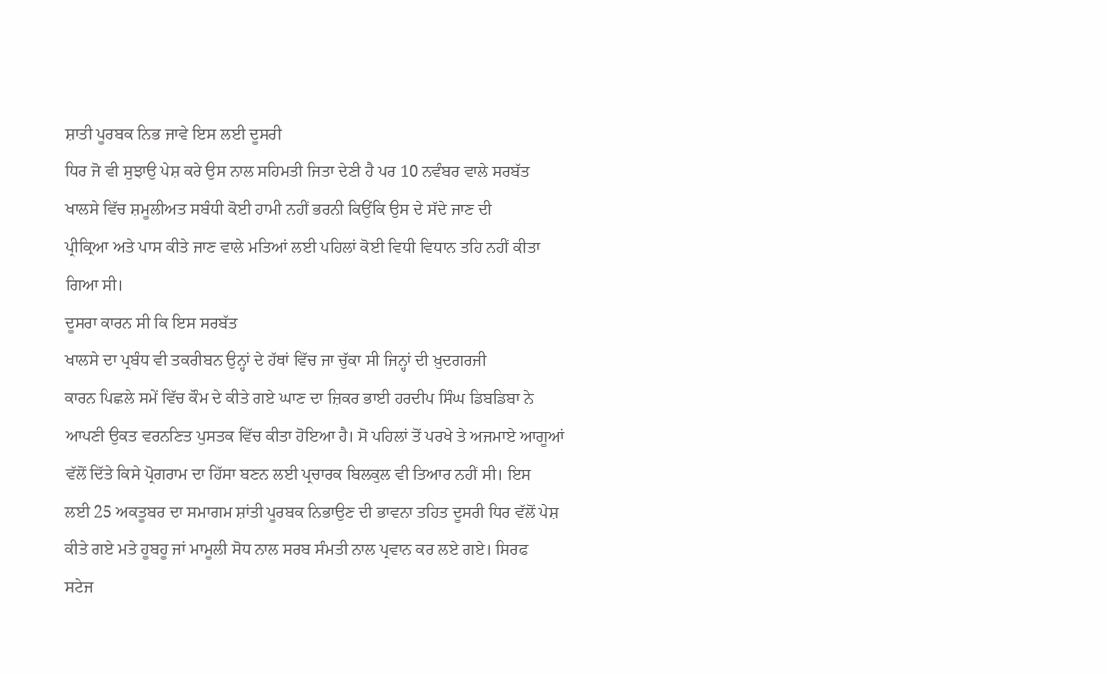ਸ਼ਾਤੀ ਪੂਰਬਕ ਨਿਭ ਜਾਵੇ ਇਸ ਲਈ ਦੂਸਰੀ
ਧਿਰ ਜੋ ਵੀ ਸੁਝਾਉ ਪੇਸ਼ ਕਰੇ ਉਸ ਨਾਲ ਸਹਿਮਤੀ ਜਿਤਾ ਦੇਣੀ ਹੈ ਪਰ 10 ਨਵੰਬਰ ਵਾਲੇ ਸਰਬੱਤ
ਖਾਲਸੇ ਵਿੱਚ ਸ਼ਮੂਲੀਅਤ ਸਬੰਧੀ ਕੋਈ ਹਾਮੀ ਨਹੀਂ ਭਰਨੀ ਕਿਉਂਕਿ ਉਸ ਦੇ ਸੱਦੇ ਜਾਣ ਦੀ
ਪ੍ਰੀਕ੍ਰਿਆ ਅਤੇ ਪਾਸ ਕੀਤੇ ਜਾਣ ਵਾਲੇ ਮਤਿਆਂ ਲਈ ਪਹਿਲਾਂ ਕੋਈ ਵਿਧੀ ਵਿਧਾਨ ਤਹਿ ਨਹੀਂ ਕੀਤਾ
ਗਿਆ ਸੀ।
ਦੂਸਰਾ ਕਾਰਨ ਸੀ ਕਿ ਇਸ ਸਰਬੱਤ
ਖਾਲਸੇ ਦਾ ਪ੍ਰਬੰਧ ਵੀ ਤਕਰੀਬਨ ਉਨ੍ਹਾਂ ਦੇ ਹੱਥਾਂ ਵਿੱਚ ਜਾ ਚੁੱਕਾ ਸੀ ਜਿਨ੍ਹਾਂ ਦੀ ਖ਼ੁਦਗਰਜੀ
ਕਾਰਨ ਪਿਛਲੇ ਸਮੇਂ ਵਿੱਚ ਕੌਮ ਦੇ ਕੀਤੇ ਗਏ ਘਾਣ ਦਾ ਜ਼ਿਕਰ ਭਾਈ ਹਰਦੀਪ ਸਿੰਘ ਡਿਬਡਿਬਾ ਨੇ
ਆਪਣੀ ਉਕਤ ਵਰਨਣਿਤ ਪੁਸਤਕ ਵਿੱਚ ਕੀਤਾ ਹੋਇਆ ਹੈ। ਸੋ ਪਹਿਲਾਂ ਤੋਂ ਪਰਖੇ ਤੇ ਅਜਮਾਏ ਆਗੂਆਂ
ਵੱਲੋਂ ਦਿੱਤੇ ਕਿਸੇ ਪ੍ਰੋਗਰਾਮ ਦਾ ਹਿੱਸਾ ਬਣਨ ਲਈ ਪ੍ਰਚਾਰਕ ਬਿਲਕੁਲ ਵੀ ਤਿਆਰ ਨਹੀਂ ਸੀ। ਇਸ
ਲਈ 25 ਅਕਤੂਬਰ ਦਾ ਸਮਾਗਮ ਸ਼ਾਂਤੀ ਪੂਰਬਕ ਨਿਭਾਉਣ ਦੀ ਭਾਵਨਾ ਤਹਿਤ ਦੂਸਰੀ ਧਿਰ ਵੱਲੋਂ ਪੇਸ਼
ਕੀਤੇ ਗਏ ਮਤੇ ਹੂਬਹੂ ਜਾਂ ਮਾਮੂਲੀ ਸੋਧ ਨਾਲ ਸਰਬ ਸੰਮਤੀ ਨਾਲ ਪ੍ਰਵਾਨ ਕਰ ਲਏ ਗਏ। ਸਿਰਫ
ਸਟੇਜ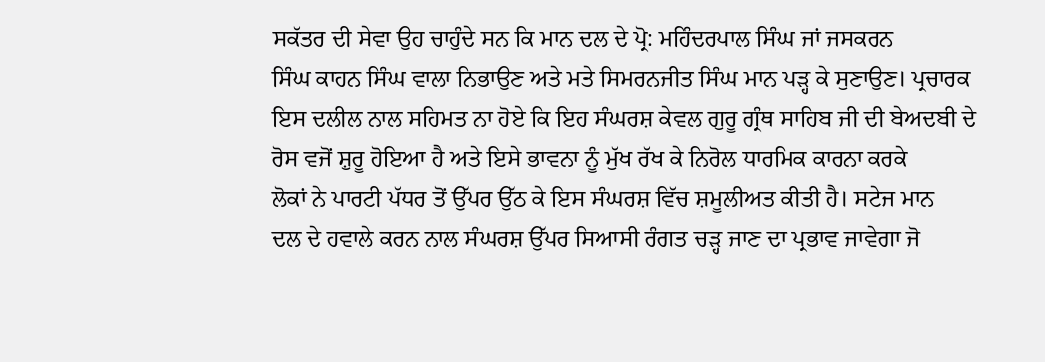ਸਕੱਤਰ ਦੀ ਸੇਵਾ ਉਹ ਚਾਹੁੰਦੇ ਸਨ ਕਿ ਮਾਨ ਦਲ ਦੇ ਪ੍ਰੋ: ਮਹਿੰਦਰਪਾਲ ਸਿੰਘ ਜਾਂ ਜਸਕਰਨ
ਸਿੰਘ ਕਾਹਨ ਸਿੰਘ ਵਾਲਾ ਨਿਭਾਉਣ ਅਤੇ ਮਤੇ ਸਿਮਰਨਜੀਤ ਸਿੰਘ ਮਾਨ ਪੜ੍ਹ ਕੇ ਸੁਣਾਉਣ। ਪ੍ਰਚਾਰਕ
ਇਸ ਦਲੀਲ ਨਾਲ ਸਹਿਮਤ ਨਾ ਹੋਏ ਕਿ ਇਹ ਸੰਘਰਸ਼ ਕੇਵਲ ਗੁਰੂ ਗ੍ਰੰਥ ਸਾਹਿਬ ਜੀ ਦੀ ਬੇਅਦਬੀ ਦੇ
ਰੋਸ ਵਜੋਂ ਸ਼ੁਰੂ ਹੋਇਆ ਹੈ ਅਤੇ ਇਸੇ ਭਾਵਨਾ ਨੂੰ ਮੁੱਖ ਰੱਖ ਕੇ ਨਿਰੋਲ ਧਾਰਮਿਕ ਕਾਰਨਾ ਕਰਕੇ
ਲੋਕਾਂ ਨੇ ਪਾਰਟੀ ਪੱਧਰ ਤੋਂ ਉੱਪਰ ਉੱਠ ਕੇ ਇਸ ਸੰਘਰਸ਼ ਵਿੱਚ ਸ਼ਮੂਲੀਅਤ ਕੀਤੀ ਹੈ। ਸਟੇਜ ਮਾਨ
ਦਲ ਦੇ ਹਵਾਲੇ ਕਰਨ ਨਾਲ ਸੰਘਰਸ਼ ਉੱਪਰ ਸਿਆਸੀ ਰੰਗਤ ਚੜ੍ਹ ਜਾਣ ਦਾ ਪ੍ਰਭਾਵ ਜਾਵੇਗਾ ਜੋ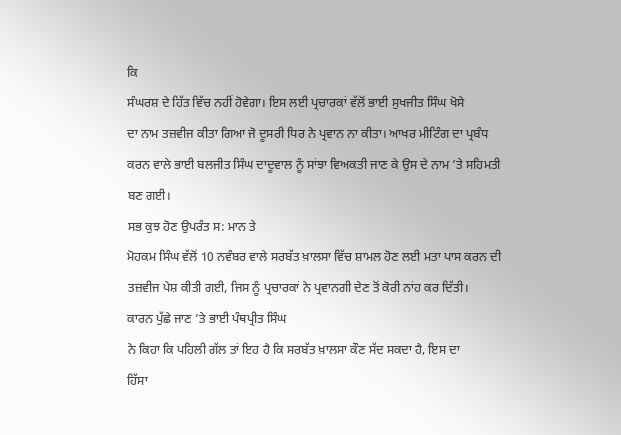ਕਿ
ਸੰਘਰਸ਼ ਦੇ ਹਿੱਤ ਵਿੱਚ ਨਹੀਂ ਹੋਵੇਗਾ। ਇਸ ਲਈ ਪ੍ਰਚਾਰਕਾਂ ਵੱਲੋਂ ਭਾਈ ਸੁਖਜੀਤ ਸਿੰਘ ਖੋਸੇ
ਦਾ ਨਾਮ ਤਜ਼ਵੀਜ ਕੀਤਾ ਗਿਆ ਜੋ ਦੂਸਰੀ ਧਿਰ ਨੇ ਪ੍ਰਵਾਨ ਨਾ ਕੀਤਾ। ਆਖਰ ਮੀਟਿੰਗ ਦਾ ਪ੍ਰਬੰਧ
ਕਰਨ ਵਾਲੇ ਭਾਈ ਬਲਜੀਤ ਸਿੰਘ ਦਾਦੂਵਾਲ ਨੂੰ ਸਾਂਝਾ ਵਿਅਕਤੀ ਜਾਣ ਕੇ ਉਸ ਦੇ ਨਾਮ ’ਤੇ ਸਹਿਮਤੀ
ਬਣ ਗਈ।
ਸਭ ਕੁਝ ਹੋਣ ਉਪਰੰਤ ਸ: ਮਾਨ ਤੇ
ਮੋਹਕਮ ਸਿੰਘ ਵੱਲੋਂ 10 ਨਵੰਬਰ ਵਾਲੇ ਸਰਬੱਤ ਖ਼ਾਲਸਾ ਵਿੱਚ ਸ਼ਾਮਲ ਹੋਣ ਲਈ ਮਤਾ ਪਾਸ ਕਰਨ ਦੀ
ਤਜ਼ਵੀਜ ਪੇਸ਼ ਕੀਤੀ ਗਈ, ਜਿਸ ਨੂੰ ਪ੍ਰਚਾਰਕਾਂ ਨੇ ਪ੍ਰਵਾਨਗੀ ਦੇਣ ਤੋਂ ਕੋਰੀ ਨਾਂਹ ਕਰ ਦਿੱਤੀ।
ਕਾਰਨ ਪੁੱਛੇ ਜਾਣ ’ਤੇ ਭਾਈ ਪੰਥਪ੍ਰੀਤ ਸਿੰਘ
ਨੇ ਕਿਹਾ ਕਿ ਪਹਿਲੀ ਗੱਲ ਤਾਂ ਇਹ ਹੈ ਕਿ ਸਰਬੱਤ ਖ਼ਾਲਸਾ ਕੌਣ ਸੱਦ ਸਕਦਾ ਹੈ, ਇਸ ਦਾ
ਹਿੱਸਾ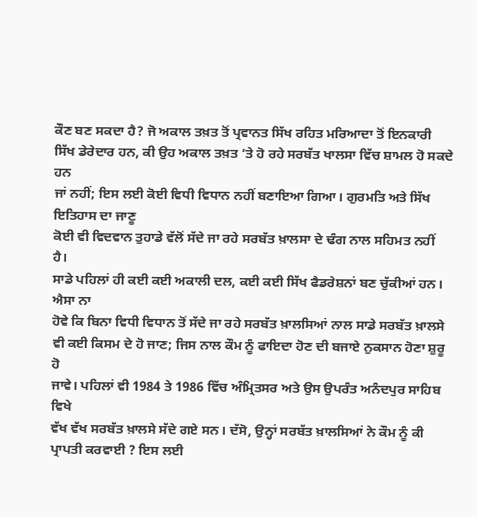ਕੌਣ ਬਣ ਸਕਦਾ ਹੈ? ਜੋ ਅਕਾਲ ਤਖ਼ਤ ਤੋਂ ਪ੍ਰਵਾਨਤ ਸਿੱਖ ਰਹਿਤ ਮਰਿਆਦਾ ਤੋਂ ਇਨਕਾਰੀ
ਸਿੱਖ ਡੇਰੇਦਾਰ ਹਨ, ਕੀ ਉਹ ਅਕਾਲ ਤਖ਼ਤ ’ਤੇ ਹੋ ਰਹੇ ਸਰਬੱਤ ਖਾਲਸਾ ਵਿੱਚ ਸ਼ਾਮਲ ਹੋ ਸਕਦੇ ਹਨ
ਜਾਂ ਨਹੀਂ; ਇਸ ਲਈ ਕੋਈ ਵਿਧੀ ਵਿਧਾਨ ਨਹੀਂ ਬਣਾਇਆ ਗਿਆ। ਗੁਰਮਤਿ ਅਤੇ ਸਿੱਖ ਇਤਿਹਾਸ ਦਾ ਜਾਣੂ
ਕੋਈ ਵੀ ਵਿਦਵਾਨ ਤੁਹਾਡੇ ਵੱਲੋਂ ਸੱਦੇ ਜਾ ਰਹੇ ਸਰਬੱਤ ਖ਼ਾਲਸਾ ਦੇ ਢੰਗ ਨਾਲ ਸਹਿਮਤ ਨਹੀਂ ਹੈ।
ਸਾਡੇ ਪਹਿਲਾਂ ਹੀ ਕਈ ਕਈ ਅਕਾਲੀ ਦਲ, ਕਈ ਕਈ ਸਿੱਖ ਫੈਡਰੇਸ਼ਨਾਂ ਬਣ ਚੁੱਕੀਆਂ ਹਨ। ਐਸਾ ਨਾ
ਹੋਵੇ ਕਿ ਬਿਨਾ ਵਿਧੀ ਵਿਧਾਨ ਤੋਂ ਸੱਦੇ ਜਾ ਰਹੇ ਸਰਬੱਤ ਖ਼ਾਲਸਿਆਂ ਨਾਲ ਸਾਡੇ ਸਰਬੱਤ ਖ਼ਾਲਸੇ
ਵੀ ਕਈ ਕਿਸਮ ਦੇ ਹੋ ਜਾਣ; ਜਿਸ ਨਾਲ ਕੌਮ ਨੂੰ ਫਾਇਦਾ ਹੋਣ ਦੀ ਬਜਾਏ ਨੁਕਸਾਨ ਹੋਣਾ ਸ਼ੁਰੂ ਹੋ
ਜਾਵੇ। ਪਹਿਲਾਂ ਵੀ 1984 ਤੇ 1986 ਵਿੱਚ ਅੰਮ੍ਰਿਤਸਰ ਅਤੇ ਉਸ ਉਪਰੰਤ ਅਨੰਦਪੁਰ ਸਾਹਿਬ ਵਿਖੇ
ਵੱਖ ਵੱਖ ਸਰਬੱਤ ਖ਼ਾਲਸੇ ਸੱਦੇ ਗਏ ਸਨ। ਦੱਸੋ, ਉਨ੍ਹਾਂ ਸਰਬੱਤ ਖ਼ਾਲਸਿਆਂ ਨੇ ਕੌਮ ਨੂੰ ਕੀ
ਪ੍ਰਾਪਤੀ ਕਰਵਾਈ ? ਇਸ ਲਈ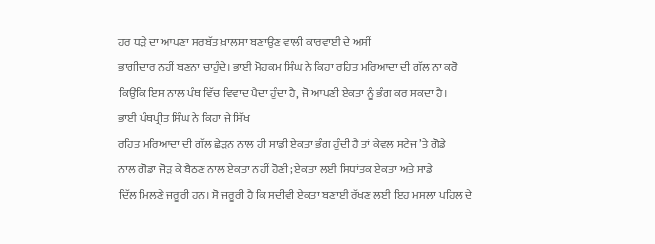ਹਰ ਧੜੇ ਦਾ ਆਪਣਾ ਸਰਬੱਤ ਖ਼ਾਲਸਾ ਬਣਾਉਣ ਵਾਲੀ ਕਾਰਵਾਈ ਦੇ ਅਸੀਂ
ਭਾਗੀਦਾਰ ਨਹੀਂ ਬਣਨਾ ਚਾਹੁੰਦੇ। ਭਾਈ ਮੋਹਕਮ ਸਿੰਘ ਨੇ ਕਿਹਾ ਰਹਿਤ ਮਰਿਆਦਾ ਦੀ ਗੱਲ ਨਾ ਕਰੋ
ਕਿਉਂਕਿ ਇਸ ਨਾਲ ਪੰਥ ਵਿੱਚ ਵਿਵਾਦ ਪੈਦਾ ਹੁੰਦਾ ਹੈ, ਜੋ ਆਪਣੀ ਏਕਤਾ ਨੂੰ ਭੰਗ ਕਰ ਸਕਦਾ ਹੈ।
ਭਾਈ ਪੰਥਪ੍ਰੀਤ ਸਿੰਘ ਨੇ ਕਿਹਾ ਜੇ ਸਿੱਖ
ਰਹਿਤ ਮਰਿਆਦਾ ਦੀ ਗੱਲ ਛੇੜਨ ਨਾਲ ਹੀ ਸਾਡੀ ਏਕਤਾ ਭੰਗ ਹੁੰਦੀ ਹੈ ਤਾਂ ਕੇਵਲ ਸਟੇਜ ’ਤੇ ਗੋਡੇ
ਨਾਲ ਗੋਡਾ ਜੋੜ ਕੇ ਬੈਠਣ ਨਾਲ ਏਕਤਾ ਨਹੀਂ ਹੋਣੀ; ਏਕਤਾ ਲਈ ਸਿਧਾਂਤਕ ਏਕਤਾ ਅਤੇ ਸਾਡੇ
ਦਿੱਲ ਮਿਲਣੇ ਜਰੂਰੀ ਹਨ। ਸੋ ਜਰੂਰੀ ਹੈ ਕਿ ਸਦੀਵੀ ਏਕਤਾ ਬਣਾਈ ਰੱਖਣ ਲਈ ਇਹ ਮਸਲਾ ਪਹਿਲ ਦੇ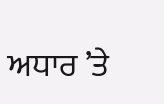ਅਧਾਰ ’ਤੇ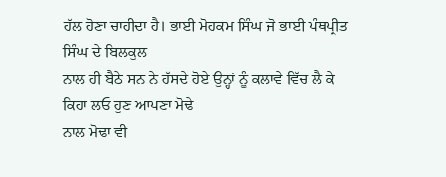ਹੱਲ ਹੋਣਾ ਚਾਹੀਦਾ ਹੈ। ਭਾਈ ਮੋਹਕਮ ਸਿੰਘ ਜੋ ਭਾਈ ਪੰਥਪ੍ਰੀਤ ਸਿੰਘ ਦੇ ਬਿਲਕੁਲ
ਨਾਲ ਹੀ ਬੈਠੇ ਸਨ ਨੇ ਹੱਸਦੇ ਹੋਏ ਉਨ੍ਹਾਂ ਨੂੰ ਕਲਾਵੇ ਵਿੱਚ ਲੈ ਕੇ ਕਿਹਾ ਲਓ ਹੁਣ ਆਪਣਾ ਮੋਢੇ
ਨਾਲ ਮੋਢਾ ਵੀ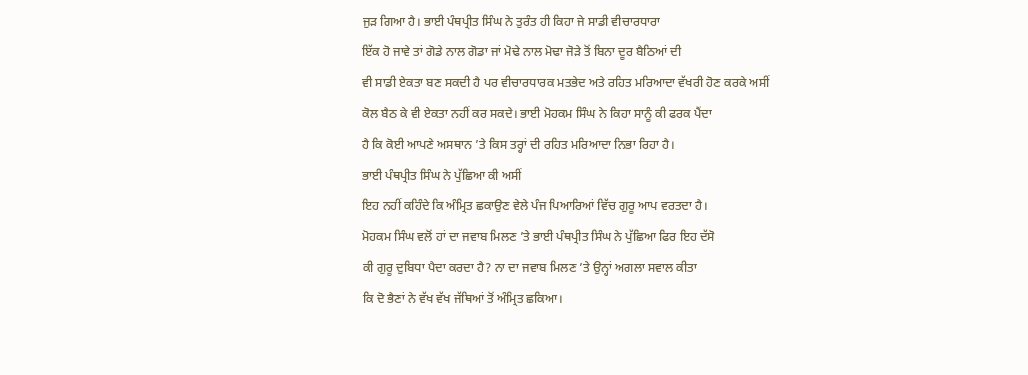ਜੁੜ ਗਿਆ ਹੈ। ਭਾਈ ਪੰਥਪ੍ਰੀਤ ਸਿੰਘ ਨੇ ਤੁਰੰਤ ਹੀ ਕਿਹਾ ਜੇ ਸਾਡੀ ਵੀਚਾਰਧਾਰਾ
ਇੱਕ ਹੋ ਜਾਵੇ ਤਾਂ ਗੋਡੇ ਨਾਲ ਗੋਡਾ ਜਾਂ ਮੋਢੇ ਨਾਲ ਮੋਢਾ ਜੋੜੇ ਤੋਂ ਬਿਨਾ ਦੂਰ ਬੈਠਿਆਂ ਦੀ
ਵੀ ਸਾਡੀ ਏਕਤਾ ਬਣ ਸਕਦੀ ਹੈ ਪਰ ਵੀਚਾਰਧਾਰਕ ਮਤਭੇਦ ਅਤੇ ਰਹਿਤ ਮਰਿਆਦਾ ਵੱਖਰੀ ਹੋਣ ਕਰਕੇ ਅਸੀਂ
ਕੋਲ ਬੈਠ ਕੇ ਵੀ ਏਕਤਾ ਨਹੀਂ ਕਰ ਸਕਦੇ। ਭਾਈ ਮੋਹਕਮ ਸਿੰਘ ਨੇ ਕਿਹਾ ਸਾਨੂੰ ਕੀ ਫਰਕ ਪੈਂਦਾ
ਹੈ ਕਿ ਕੋਈ ਆਪਣੇ ਅਸਥਾਨ ’ਤੇ ਕਿਸ ਤਰ੍ਹਾਂ ਦੀ ਰਹਿਤ ਮਰਿਆਦਾ ਨਿਭਾ ਰਿਹਾ ਹੈ।
ਭਾਈ ਪੰਥਪ੍ਰੀਤ ਸਿੰਘ ਨੇ ਪੁੱਛਿਆ ਕੀ ਅਸੀਂ
ਇਹ ਨਹੀਂ ਕਹਿੰਦੇ ਕਿ ਅੰਮ੍ਰਿਤ ਛਕਾਉਣ ਵੇਲੇ ਪੰਜ ਪਿਆਰਿਆਂ ਵਿੱਚ ਗੁਰੂ ਆਪ ਵਰਤਦਾ ਹੈ।
ਮੋਹਕਮ ਸਿੰਘ ਵਲੋਂ ਹਾਂ ਦਾ ਜਵਾਬ ਮਿਲਣ ’ਤੇ ਭਾਈ ਪੰਥਪ੍ਰੀਤ ਸਿੰਘ ਨੇ ਪੁੱਛਿਆ ਫਿਰ ਇਹ ਦੱਸੋ
ਕੀ ਗੁਰੂ ਦੁਬਿਧਾ ਪੈਦਾ ਕਰਦਾ ਹੈ? ਨਾ ਦਾ ਜਵਾਬ ਮਿਲਣ ’ਤੇ ਉਨ੍ਹਾਂ ਅਗਲਾ ਸਵਾਲ ਕੀਤਾ
ਕਿ ਦੋ ਭੈਣਾਂ ਨੇ ਵੱਖ ਵੱਖ ਜੱਥਿਆਂ ਤੋਂ ਅੰਮ੍ਰਿਤ ਛਕਿਆ।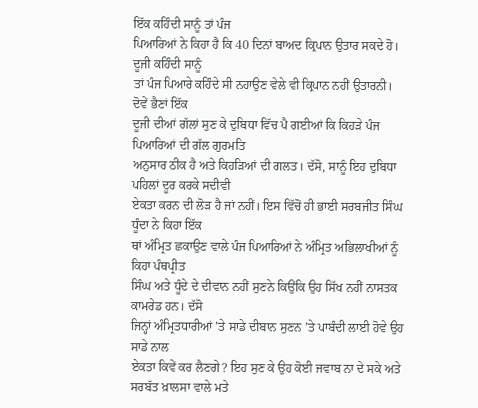ਇੱਕ ਕਹਿੰਦੀ ਸਾਨੂੰ ਤਾਂ ਪੰਜ
ਪਿਆਰਿਆਂ ਨੇ ਕਿਹਾ ਹੈ ਕਿ 40 ਦਿਨਾਂ ਬਾਅਦ ਕ੍ਰਿਪਾਨ ਉਤਾਰ ਸਕਦੇ ਹੋ। ਦੂਜੀ ਕਹਿੰਦੀ ਸਾਨੂੰ
ਤਾਂ ਪੰਜ ਪਿਆਰੇ ਕਹਿੰਦੇ ਸੀ ਨਹਾਉਣ ਵੇਲੇ ਵੀ ਕ੍ਰਿਪਾਨ ਨਹੀਂ ਉਤਾਰਨੀ। ਦੋਵੇਂ ਭੈਣਾਂ ਇੱਕ
ਦੂਜੀ ਦੀਆਂ ਗੱਲਾਂ ਸੁਣ ਕੇ ਦੁਬਿਧਾ ਵਿੱਚ ਪੈ ਗਈਆਂ ਕਿ ਕਿਹੜੇ ਪੰਜ ਪਿਆਰਿਆਂ ਦੀ ਗੱਲ ਗੁਰਮਤਿ
ਅਨੁਸਾਰ ਠੀਕ ਹੈ ਅਤੇ ਕਿਹੜਿਆਂ ਦੀ ਗਲਤ। ਦੱਸੋ, ਸਾਨੂੰ ਇਹ ਦੁਬਿਧਾ ਪਹਿਲਾਂ ਦੂਰ ਕਰਕੇ ਸਦੀਵੀ
ਏਕਤਾ ਕਰਨ ਦੀ ਲੋੜ ਹੈ ਜਾਂ ਨਹੀਂ। ਇਸ ਵਿੱਚੋਂ ਹੀ ਭਾਈ ਸਰਬਜੀਤ ਸਿੰਘ ਧੂੰਦਾ ਨੇ ਕਿਹਾ ਇੱਕ
ਥਾਂ ਅੰਮ੍ਰਿਤ ਛਕਾਉਣ ਵਾਲੇ ਪੰਜ ਪਿਆਰਿਆਂ ਨੇ ਅੰਮ੍ਰਿਤ ਅਭਿਲਾਖੀਆਂ ਨੂੰ ਕਿਹਾ ਪੰਥਪ੍ਰੀਤ
ਸਿੰਘ ਅਤੇ ਧੂੰਦੇ ਦੇ ਦੀਵਾਨ ਨਹੀਂ ਸੁਣਨੇ ਕਿਉਂਕਿ ਉਹ ਸਿੱਖ ਨਹੀਂ ਨਾਸਤਕ ਕਾਮਰੇਡ ਹਨ। ਦੱਸੋ
ਜਿਨ੍ਹਾਂ ਅੰਮ੍ਰਿਤਧਾਰੀਆਂ ’ਤੇ ਸਾਡੇ ਦੀਬਾਨ ਸੁਣਨ ’ਤੇ ਪਾਬੰਦੀ ਲਾਈ ਹੋਵੇ ਉਹ ਸਾਡੇ ਨਾਲ
ਏਕਤਾ ਕਿਵੇਂ ਕਰ ਲੈਣਗੇ? ਇਹ ਸੁਣ ਕੇ ਉਹ ਕੋਈ ਜਵਾਬ ਨਾ ਦੇ ਸਕੇ ਅਤੇ ਸਰਬੱਤ ਖ਼ਾਲਸਾ ਵਾਲੇ ਮਤੇ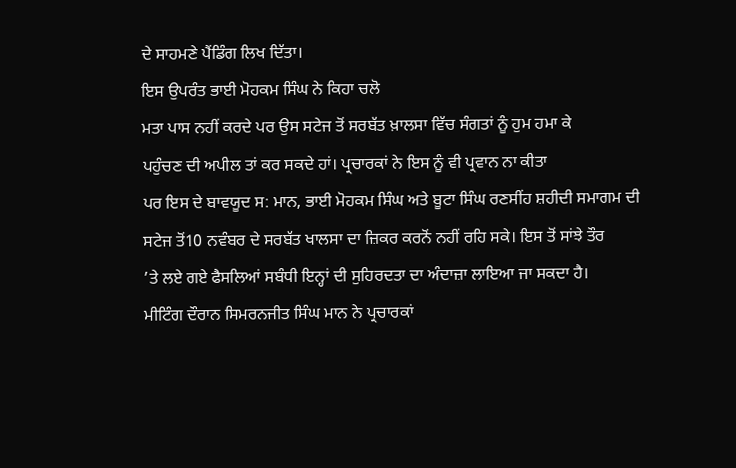ਦੇ ਸਾਹਮਣੇ ਪੈਂਡਿੰਗ ਲਿਖ ਦਿੱਤਾ।
ਇਸ ਉਪਰੰਤ ਭਾਈ ਮੋਹਕਮ ਸਿੰਘ ਨੇ ਕਿਹਾ ਚਲੋ
ਮਤਾ ਪਾਸ ਨਹੀਂ ਕਰਦੇ ਪਰ ਉਸ ਸਟੇਜ ਤੋਂ ਸਰਬੱਤ ਖ਼ਾਲਸਾ ਵਿੱਚ ਸੰਗਤਾਂ ਨੂੰ ਹੁਮ ਹਮਾ ਕੇ
ਪਹੁੰਚਣ ਦੀ ਅਪੀਲ ਤਾਂ ਕਰ ਸਕਦੇ ਹਾਂ। ਪ੍ਰਚਾਰਕਾਂ ਨੇ ਇਸ ਨੂੰ ਵੀ ਪ੍ਰਵਾਨ ਨਾ ਕੀਤਾ
ਪਰ ਇਸ ਦੇ ਬਾਵਯੂਦ ਸ: ਮਾਨ, ਭਾਈ ਮੋਹਕਮ ਸਿੰਘ ਅਤੇ ਬੂਟਾ ਸਿੰਘ ਰਣਸੀਂਹ ਸ਼ਹੀਦੀ ਸਮਾਗਮ ਦੀ
ਸਟੇਜ ਤੋਂ10 ਨਵੰਬਰ ਦੇ ਸਰਬੱਤ ਖਾਲਸਾ ਦਾ ਜ਼ਿਕਰ ਕਰਨੋਂ ਨਹੀਂ ਰਹਿ ਸਕੇ। ਇਸ ਤੋਂ ਸਾਂਝੇ ਤੌਰ
’ਤੇ ਲਏ ਗਏ ਫੈਸਲਿਆਂ ਸਬੰਧੀ ਇਨ੍ਹਾਂ ਦੀ ਸੁਹਿਰਦਤਾ ਦਾ ਅੰਦਾਜ਼ਾ ਲਾਇਆ ਜਾ ਸਕਦਾ ਹੈ।
ਮੀਟਿੰਗ ਦੌਰਾਨ ਸਿਮਰਨਜੀਤ ਸਿੰਘ ਮਾਨ ਨੇ ਪ੍ਰਚਾਰਕਾਂ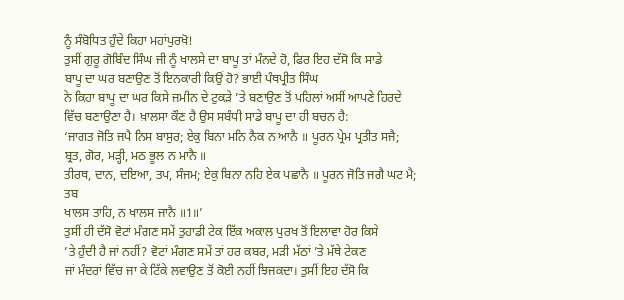ਨੂੰ ਸੰਬੋਧਿਤ ਹੁੰਦੇ ਕਿਹਾ ਮਹਾਂਪੁਰਖੋ!
ਤੁਸੀਂ ਗੁਰੂ ਗੋਬਿੰਦ ਸਿੰਘ ਜੀ ਨੂੰ ਖਾਲਸੇ ਦਾ ਬਾਪੂ ਤਾਂ ਮੰਨਦੇ ਹੋ, ਫਿਰ ਇਹ ਦੱਸੋ ਕਿ ਸਾਡੇ
ਬਾਪੂ ਦਾ ਘਰ ਬਣਾਉਣ ਤੋਂ ਇਨਕਾਰੀ ਕਿਉਂ ਹੋ? ਭਾਈ ਪੰਥਪ੍ਰੀਤ ਸਿੰਘ
ਨੇ ਕਿਹਾ ਬਾਪੂ ਦਾ ਘਰ ਕਿਸੇ ਜਮੀਨ ਦੇ ਟੁਕੜੇ ’ਤੇ ਬਣਾਉਣ ਤੋਂ ਪਹਿਲਾਂ ਅਸੀਂ ਆਪਣੇ ਹਿਰਦੇ
ਵਿੱਚ ਬਣਾਉਣਾ ਹੈ। ਖ਼ਾਲਸਾ ਕੌਣ ਹੈ ਉਸ ਸਬੰਧੀ ਸਾਡੇ ਬਾਪੂ ਦਾ ਹੀ ਬਚਨ ਹੈ:
‘ਜਾਗਤ ਜੋਤਿ ਜਪੈ ਨਿਸ ਬਾਸੁਰ; ਏਕੁ ਬਿਨਾ ਮਨਿ ਨੈਕ ਨ ਆਨੈ ॥ ਪੂਰਨ ਪ੍ਰੇਮ ਪ੍ਰਤੀਤ ਸਜੈ;
ਬ੍ਰਤ, ਗੋਰ, ਮੜ੍ਹੀ, ਮਠ ਭੂਲ ਨ ਮਾਨੈ ॥
ਤੀਰਥ, ਦਾਨ, ਦਇਆ, ਤਪ, ਸੰਜਮ; ਏਕੁ ਬਿਨਾ ਨਹਿ ਏਕ ਪਛਾਨੈ ॥ ਪੂਰਨ ਜੋਤਿ ਜਗੈ ਘਟ ਮੈ; ਤਬ
ਖਾਲਸ ਤਾਹਿ, ਨ ਖਾਲਸ ਜਾਨੈ ॥1॥’
ਤੁਸੀਂ ਹੀ ਦੱਸੋ ਵੋਟਾਂ ਮੰਗਣ ਸਮੇਂ ਤੁਹਾਡੀ ਟੇਕ ਇੱਕ ਅਕਾਲ ਪੁਰਖ ਤੋਂ ਇਲਾਵਾ ਹੋਰ ਕਿਸੇ
’ਤੇ ਹੁੰਦੀ ਹੈ ਜਾਂ ਨਹੀਂ? ਵੋਟਾਂ ਮੰਗਣ ਸਮੇਂ ਤਾਂ ਹਰ ਕਬਰ, ਮੜੀ ਮੱਠਾਂ ’ਤੇ ਮੱਥੇ ਟੇਕਣ
ਜਾਂ ਮੰਦਰਾਂ ਵਿੱਚ ਜਾ ਕੇ ਟਿੱਕੇ ਲਵਾਉਣ ਤੋਂ ਕੋਈ ਨਹੀਂ ਝਿਜਕਦਾ। ਤੁਸੀਂ ਇਹ ਦੱਸੋ ਕਿ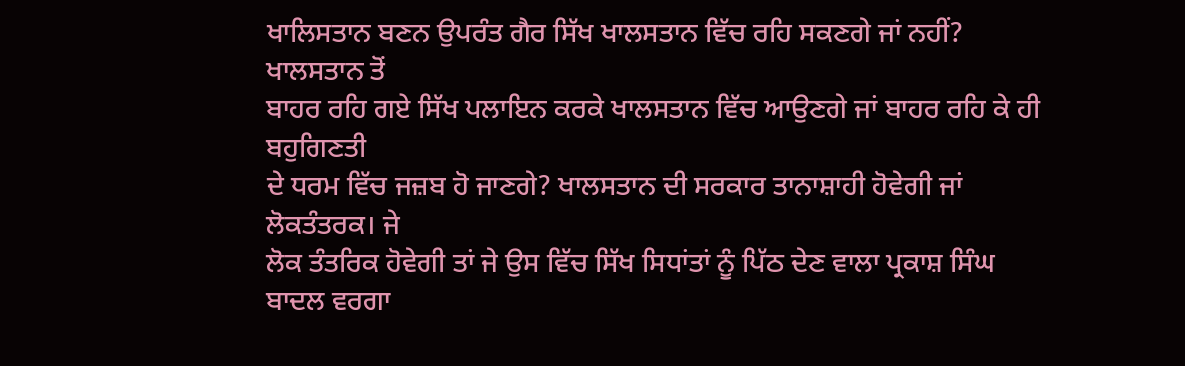ਖਾਲਿਸਤਾਨ ਬਣਨ ਉਪਰੰਤ ਗੈਰ ਸਿੱਖ ਖਾਲਸਤਾਨ ਵਿੱਚ ਰਹਿ ਸਕਣਗੇ ਜਾਂ ਨਹੀਂ? ਖਾਲਸਤਾਨ ਤੋਂ
ਬਾਹਰ ਰਹਿ ਗਏ ਸਿੱਖ ਪਲਾਇਨ ਕਰਕੇ ਖਾਲਸਤਾਨ ਵਿੱਚ ਆਉਣਗੇ ਜਾਂ ਬਾਹਰ ਰਹਿ ਕੇ ਹੀ ਬਹੁਗਿਣਤੀ
ਦੇ ਧਰਮ ਵਿੱਚ ਜਜ਼ਬ ਹੋ ਜਾਣਗੇ? ਖਾਲਸਤਾਨ ਦੀ ਸਰਕਾਰ ਤਾਨਾਸ਼ਾਹੀ ਹੋਵੇਗੀ ਜਾਂ ਲੋਕਤੰਤਰਕ। ਜੇ
ਲੋਕ ਤੰਤਰਿਕ ਹੋਵੇਗੀ ਤਾਂ ਜੇ ਉਸ ਵਿੱਚ ਸਿੱਖ ਸਿਧਾਂਤਾਂ ਨੂੰ ਪਿੱਠ ਦੇਣ ਵਾਲਾ ਪ੍ਰਕਾਸ਼ ਸਿੰਘ
ਬਾਦਲ ਵਰਗਾ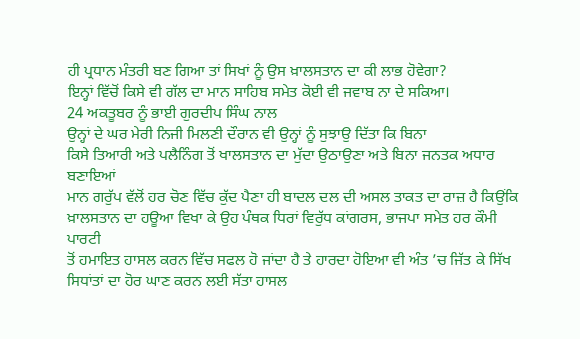ਹੀ ਪ੍ਰਧਾਨ ਮੰਤਰੀ ਬਣ ਗਿਆ ਤਾਂ ਸਿਖਾਂ ਨੂੰ ਉਸ ਖ਼ਾਲਸਤਾਨ ਦਾ ਕੀ ਲਾਭ ਹੋਵੇਗਾ?
ਇਨ੍ਹਾਂ ਵਿੱਚੋਂ ਕਿਸੇ ਵੀ ਗੱਲ ਦਾ ਮਾਨ ਸਾਹਿਬ ਸਮੇਤ ਕੋਈ ਵੀ ਜਵਾਬ ਨਾ ਦੇ ਸਕਿਆ।
24 ਅਕਤੂਬਰ ਨੂੰ ਭਾਈ ਗੁਰਦੀਪ ਸਿੰਘ ਨਾਲ
ਉਨ੍ਹਾਂ ਦੇ ਘਰ ਮੇਰੀ ਨਿਜੀ ਮਿਲਣੀ ਦੌਰਾਨ ਵੀ ਉਨ੍ਹਾਂ ਨੂੰ ਸੁਝਾਉ ਦਿੱਤਾ ਕਿ ਬਿਨਾ
ਕਿਸੇ ਤਿਆਰੀ ਅਤੇ ਪਲੈਨਿੰਗ ਤੋਂ ਖਾਲਸਤਾਨ ਦਾ ਮੁੱਦਾ ਉਠਾਉਣਾ ਅਤੇ ਬਿਨਾ ਜਨਤਕ ਅਧਾਰ ਬਣਾਇਆਂ
ਮਾਨ ਗਰੁੱਪ ਵੱਲੋਂ ਹਰ ਚੋਣ ਵਿੱਚ ਕੁੱਦ ਪੈਣਾ ਹੀ ਬਾਦਲ ਦਲ ਦੀ ਅਸਲ ਤਾਕਤ ਦਾ ਰਾਜ਼ ਹੈ ਕਿਉਂਕਿ
ਖ਼ਾਲਸਤਾਨ ਦਾ ਹਊਆ ਵਿਖਾ ਕੇ ਉਹ ਪੰਥਕ ਧਿਰਾਂ ਵਿਰੁੱਧ ਕਾਂਗਰਸ, ਭਾਜਪਾ ਸਮੇਤ ਹਰ ਕੌਮੀ ਪਾਰਟੀ
ਤੋਂ ਹਮਾਇਤ ਹਾਸਲ ਕਰਨ ਵਿੱਚ ਸਫਲ ਹੋ ਜਾਂਦਾ ਹੈ ਤੇ ਹਾਰਦਾ ਹੋਇਆ ਵੀ ਅੰਤ ’ਚ ਜਿੱਤ ਕੇ ਸਿੱਖ
ਸਿਧਾਂਤਾਂ ਦਾ ਹੋਰ ਘਾਣ ਕਰਨ ਲਈ ਸੱਤਾ ਹਾਸਲ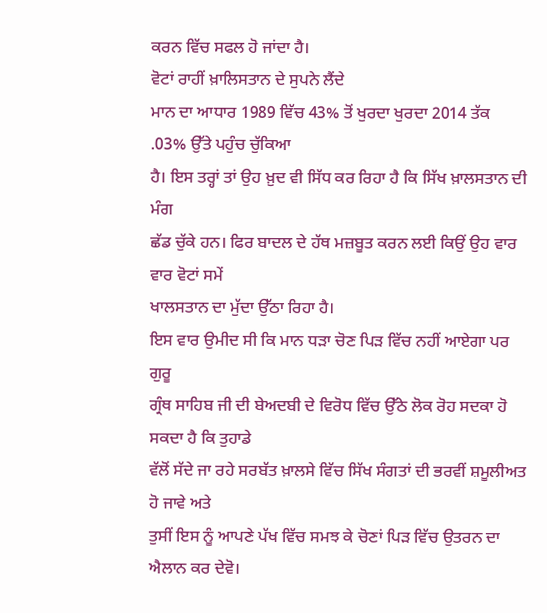ਕਰਨ ਵਿੱਚ ਸਫਲ ਹੋ ਜਾਂਦਾ ਹੈ।
ਵੋਟਾਂ ਰਾਹੀਂ ਖ਼ਾਲਿਸਤਾਨ ਦੇ ਸੁਪਨੇ ਲੈਂਦੇ
ਮਾਨ ਦਾ ਆਧਾਰ 1989 ਵਿੱਚ 43% ਤੋਂ ਖੁਰਦਾ ਖੁਰਦਾ 2014 ਤੱਕ .03% ਉੱਤੇ ਪਹੁੰਚ ਚੁੱਕਿਆ
ਹੈ। ਇਸ ਤਰ੍ਹਾਂ ਤਾਂ ਉਹ ਖ਼ੁਦ ਵੀ ਸਿੱਧ ਕਰ ਰਿਹਾ ਹੈ ਕਿ ਸਿੱਖ ਖ਼ਾਲਸਤਾਨ ਦੀ ਮੰਗ
ਛੱਡ ਚੁੱਕੇ ਹਨ। ਫਿਰ ਬਾਦਲ ਦੇ ਹੱਥ ਮਜ਼ਬੂਤ ਕਰਨ ਲਈ ਕਿਉਂ ਉਹ ਵਾਰ ਵਾਰ ਵੋਟਾਂ ਸਮੇਂ
ਖਾਲਸਤਾਨ ਦਾ ਮੁੱਦਾ ਉੱਠਾ ਰਿਹਾ ਹੈ।
ਇਸ ਵਾਰ ਉਮੀਦ ਸੀ ਕਿ ਮਾਨ ਧੜਾ ਚੋਣ ਪਿੜ ਵਿੱਚ ਨਹੀਂ ਆਏਗਾ ਪਰ ਗੁਰੂ
ਗ੍ਰੰਥ ਸਾਹਿਬ ਜੀ ਦੀ ਬੇਅਦਬੀ ਦੇ ਵਿਰੋਧ ਵਿੱਚ ਉੱਠੇ ਲੋਕ ਰੋਹ ਸਦਕਾ ਹੋ ਸਕਦਾ ਹੈ ਕਿ ਤੁਹਾਡੇ
ਵੱਲੋਂ ਸੱਦੇ ਜਾ ਰਹੇ ਸਰਬੱਤ ਖ਼ਾਲਸੇ ਵਿੱਚ ਸਿੱਖ ਸੰਗਤਾਂ ਦੀ ਭਰਵੀਂ ਸ਼ਮੂਲੀਅਤ ਹੋ ਜਾਵੇ ਅਤੇ
ਤੁਸੀਂ ਇਸ ਨੂੰ ਆਪਣੇ ਪੱਖ ਵਿੱਚ ਸਮਝ ਕੇ ਚੋਣਾਂ ਪਿੜ ਵਿੱਚ ਉਤਰਨ ਦਾ ਐਲਾਨ ਕਰ ਦੇਵੋ।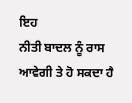ਇਹ
ਨੀਤੀ ਬਾਦਲ ਨੂੰ ਰਾਸ ਆਵੇਗੀ ਤੇ ਹੋ ਸਕਦਾ ਹੈ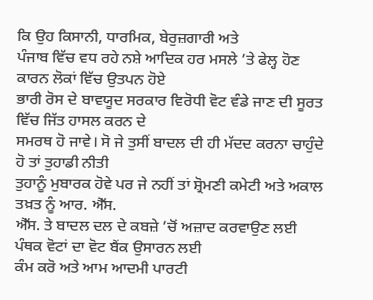ਕਿ ਉਹ ਕਿਸਾਨੀ, ਧਾਰਮਿਕ, ਬੇਰੁਜ਼ਗਾਰੀ ਅਤੇ
ਪੰਜਾਬ ਵਿੱਚ ਵਧ ਰਹੇ ਨਸ਼ੇ ਆਦਿਕ ਹਰ ਮਸਲੇ ’ਤੇ ਫੇਲ੍ਹ ਹੋਣ ਕਾਰਨ ਲੋਕਾਂ ਵਿੱਚ ਉਤਪਨ ਹੋਏ
ਭਾਰੀ ਰੋਸ ਦੇ ਬਾਵਯੂਦ ਸਰਕਾਰ ਵਿਰੋਧੀ ਵੋਟ ਵੰਡੇ ਜਾਣ ਦੀ ਸੂਰਤ ਵਿੱਚ ਜਿੱਤ ਹਾਸਲ ਕਰਨ ਦੇ
ਸਮਰਥ ਹੋ ਜਾਵੇ। ਸੋ ਜੇ ਤੁਸੀਂ ਬਾਦਲ ਦੀ ਹੀ ਮੱਦਦ ਕਰਨਾ ਚਾਹੁੰਦੇ ਹੋ ਤਾਂ ਤੁਹਾਡੀ ਨੀਤੀ
ਤੁਹਾਨੂੰ ਮੁਬਾਰਕ ਹੋਵੇ ਪਰ ਜੇ ਨਹੀਂ ਤਾਂ ਸ਼੍ਰੋਮਣੀ ਕਮੇਟੀ ਅਤੇ ਅਕਾਲ ਤਖ਼ਤ ਨੂੰ ਆਰ. ਐੱਸ.
ਐੱਸ. ਤੇ ਬਾਦਲ ਦਲ ਦੇ ਕਬਜ਼ੇ ’ਚੋਂ ਅਜ਼ਾਦ ਕਰਵਾਉਣ ਲਈ ਪੰਥਕ ਵੋਟਾਂ ਦਾ ਵੋਟ ਬੈਂਕ ਉਸਾਰਨ ਲਈ
ਕੰਮ ਕਰੋ ਅਤੇ ਆਮ ਆਦਮੀ ਪਾਰਟੀ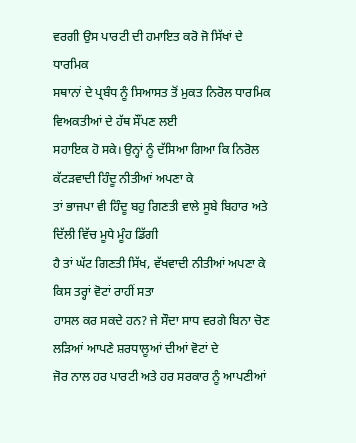ਵਰਗੀ ਉਸ ਪਾਰਟੀ ਦੀ ਹਮਾਇਤ ਕਰੋ ਜੋ ਸਿੱਖਾਂ ਦੇ ਧਾਰਮਿਕ
ਸਥਾਨਾਂ ਦੇ ਪ੍ਰਬੰਧ ਨੂੰ ਸਿਆਸਤ ਤੋਂ ਮੁਕਤ ਨਿਰੋਲ ਧਾਰਮਿਕ ਵਿਅਕਤੀਆਂ ਦੇ ਹੱਥ ਸੌਂਪਣ ਲਈ
ਸਹਾਇਕ ਹੋ ਸਕੇ। ਉਨ੍ਹਾਂ ਨੂੰ ਦੱਸਿਆ ਗਿਆ ਕਿ ਨਿਰੋਲ ਕੱਟੜਵਾਦੀ ਹਿੰਦੂ ਨੀਤੀਆਂ ਅਪਣਾ ਕੇ
ਤਾਂ ਭਾਜਪਾ ਵੀ ਹਿੰਦੂ ਬਹੁ ਗਿਣਤੀ ਵਾਲੇ ਸੂਬੇ ਬਿਹਾਰ ਅਤੇ ਦਿੱਲੀ ਵਿੱਚ ਮੂਧੇ ਮੂੰਹ ਡਿੱਗੀ
ਹੈ ਤਾਂ ਘੱਟ ਗਿਣਤੀ ਸਿੱਖ, ਵੱਖਵਾਦੀ ਨੀਤੀਆਂ ਅਪਣਾ ਕੇ ਕਿਸ ਤਰ੍ਹਾਂ ਵੋਟਾਂ ਰਾਹੀਂ ਸਤਾ
ਹਾਸਲ ਕਰ ਸਕਦੇ ਹਨ? ਜੇ ਸੌਦਾ ਸਾਧ ਵਰਗੇ ਬਿਨਾ ਚੋਣ ਲੜਿਆਂ ਆਪਣੇ ਸ਼ਰਧਾਲੂਆਂ ਦੀਆਂ ਵੋਟਾਂ ਦੇ
ਜੋਰ ਨਾਲ ਹਰ ਪਾਰਟੀ ਅਤੇ ਹਰ ਸਰਕਾਰ ਨੂੰ ਆਪਣੀਆਂ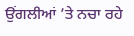ਉਂਗਲੀਆਂ ’ਤੇ ਨਚਾ ਰਹੇ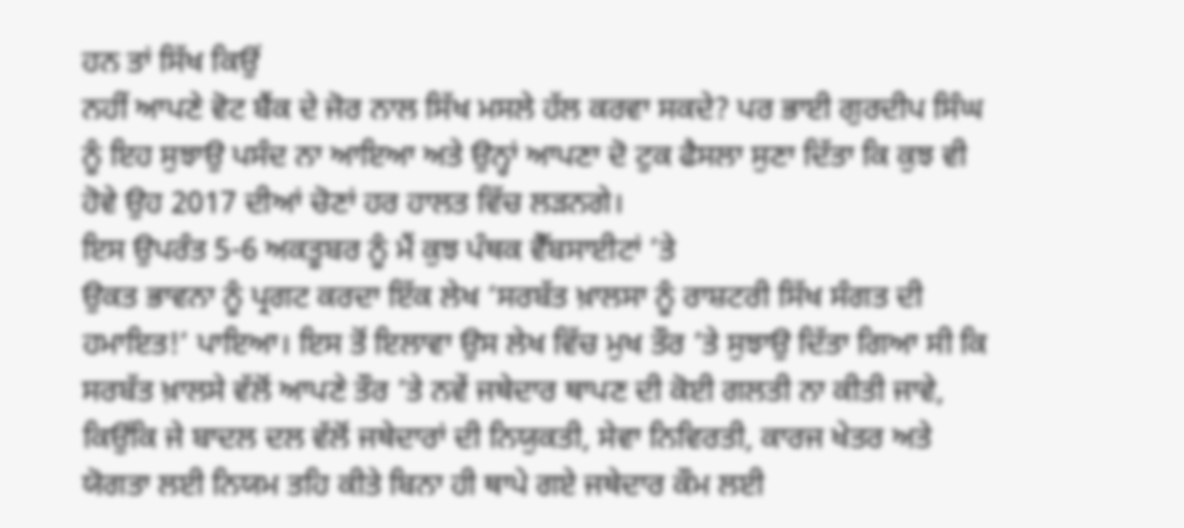ਹਨ ਤਾਂ ਸਿੱਖ ਕਿਉਂ
ਨਹੀਂ ਆਪਣੇ ਵੋਟ ਬੈਂਕ ਦੇ ਜੋਰ ਨਾਲ ਸਿੱਖ ਮਸਲੇ ਹੱਲ ਕਰਵਾ ਸਕਦੇ? ਪਰ ਭਾਈ ਗੁਰਦੀਪ ਸਿੰਘ
ਨੂੰ ਇਹ ਸੁਝਾਉ ਪਸੰਦ ਨਾ ਆਇਆ ਅਤੇ ਉਨ੍ਹਾਂ ਆਪਣਾ ਦੋ ਟੁਕ ਫੈਸਲਾ ਸੁਣਾ ਦਿੱਤਾ ਕਿ ਕੁਝ ਵੀ
ਹੋਵੇ ਉਹ 2017 ਦੀਆਂ ਚੋਣਾਂ ਹਰ ਹਾਲਤ ਵਿੱਚ ਲੜਨਗੇ।
ਇਸ ਉਪਰੰਤ 5-6 ਅਕਤੂਬਰ ਨੂੰ ਮੈਂ ਕੁਝ ਪੰਥਕ ਵੈੱਬਸਾਈਟਾਂ ’ਤੇ
ਉਕਤ ਭਾਵਨਾ ਨੂੰ ਪ੍ਰਗਟ ਕਰਦਾ ਇੱਕ ਲੇਖ ‘ਸਰਬੱਤ ਖ਼ਾਲਸਾ ਨੂੰ ਰਾਸ਼ਟਰੀ ਸਿੱਖ ਸੰਗਤ ਦੀ
ਹਮਾਇਤ!’ ਪਾਇਆ। ਇਸ ਤੋਂ ਇਲਾਵਾ ਉਸ ਲੇਖ ਵਿੱਚ ਮੁਖ ਤੌਰ ’ਤੇ ਸੁਝਾਉ ਦਿੱਤਾ ਗਿਆ ਸੀ ਕਿ
ਸਰਬੱਤ ਖ਼ਾਲਸੇ ਵੱਲੋਂ ਆਪਣੇ ਤੌਰ ’ਤੇ ਨਵੇਂ ਜਥੇਦਾਰ ਥਾਪਣ ਦੀ ਕੋਈ ਗਲਤੀ ਨਾ ਕੀਤੀ ਜਾਵੇ,
ਕਿਉਂਕਿ ਜੇ ਬਾਦਲ ਦਲ ਵੱਲੋਂ ਜਥੇਦਾਰਾਂ ਦੀ ਨਿਯੁਕਤੀ, ਸੇਵਾ ਨਿਵਿਰਤੀ, ਕਾਰਜ ਖੇਤਰ ਅਤੇ
ਯੋਗਤਾ ਲਈ ਨਿਯਮ ਤਹਿ ਕੀਤੇ ਬਿਨਾ ਹੀ ਥਾਪੇ ਗਏ ਜਥੇਦਾਰ ਕੌਮ ਲਈ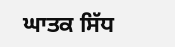ਘਾਤਕ ਸਿੱਧ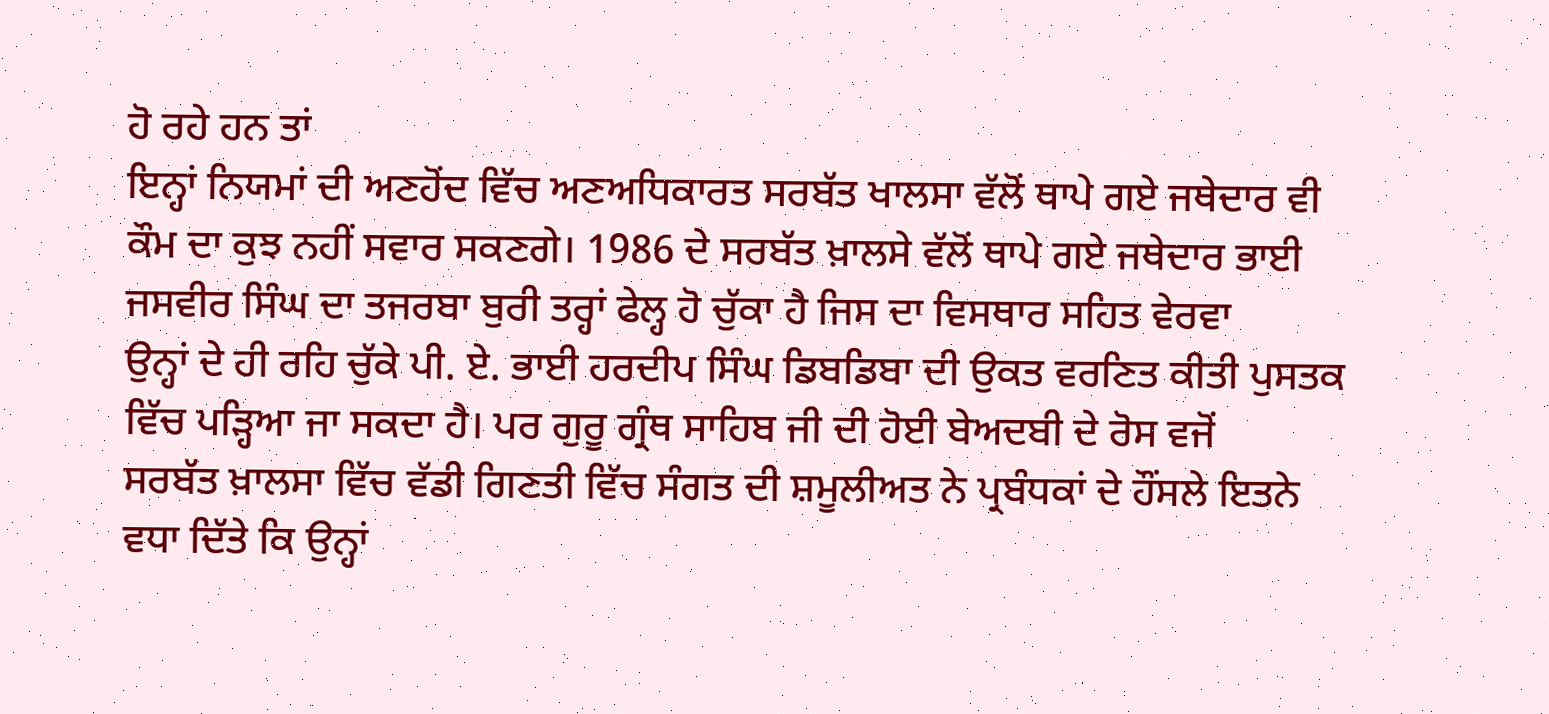ਹੋ ਰਹੇ ਹਨ ਤਾਂ
ਇਨ੍ਹਾਂ ਨਿਯਮਾਂ ਦੀ ਅਣਹੋਂਦ ਵਿੱਚ ਅਣਅਧਿਕਾਰਤ ਸਰਬੱਤ ਖਾਲਸਾ ਵੱਲੋਂ ਥਾਪੇ ਗਏ ਜਥੇਦਾਰ ਵੀ
ਕੌਮ ਦਾ ਕੁਝ ਨਹੀਂ ਸਵਾਰ ਸਕਣਗੇ। 1986 ਦੇ ਸਰਬੱਤ ਖ਼ਾਲਸੇ ਵੱਲੋਂ ਥਾਪੇ ਗਏ ਜਥੇਦਾਰ ਭਾਈ
ਜਸਵੀਰ ਸਿੰਘ ਦਾ ਤਜਰਬਾ ਬੁਰੀ ਤਰ੍ਹਾਂ ਫੇਲ੍ਹ ਹੋ ਚੁੱਕਾ ਹੈ ਜਿਸ ਦਾ ਵਿਸਥਾਰ ਸਹਿਤ ਵੇਰਵਾ
ਉਨ੍ਹਾਂ ਦੇ ਹੀ ਰਹਿ ਚੁੱਕੇ ਪੀ. ਏ. ਭਾਈ ਹਰਦੀਪ ਸਿੰਘ ਡਿਬਡਿਬਾ ਦੀ ਉਕਤ ਵਰਣਿਤ ਕੀਤੀ ਪੁਸਤਕ
ਵਿੱਚ ਪੜ੍ਹਿਆ ਜਾ ਸਕਦਾ ਹੈ। ਪਰ ਗੁਰੂ ਗ੍ਰੰਥ ਸਾਹਿਬ ਜੀ ਦੀ ਹੋਈ ਬੇਅਦਬੀ ਦੇ ਰੋਸ ਵਜੋਂ
ਸਰਬੱਤ ਖ਼ਾਲਸਾ ਵਿੱਚ ਵੱਡੀ ਗਿਣਤੀ ਵਿੱਚ ਸੰਗਤ ਦੀ ਸ਼ਮੂਲੀਅਤ ਨੇ ਪ੍ਰਬੰਧਕਾਂ ਦੇ ਹੌਂਸਲੇ ਇਤਨੇ
ਵਧਾ ਦਿੱਤੇ ਕਿ ਉਨ੍ਹਾਂ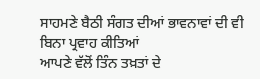ਸਾਹਮਣੇ ਬੈਠੀ ਸੰਗਤ ਦੀਆਂ ਭਾਵਨਾਵਾਂ ਦੀ ਵੀ ਬਿਨਾ ਪ੍ਰਵਾਹ ਕੀਤਿਆਂ
ਆਪਣੇ ਵੱਲੋਂ ਤਿੰਨ ਤਖ਼ਤਾਂ ਦੇ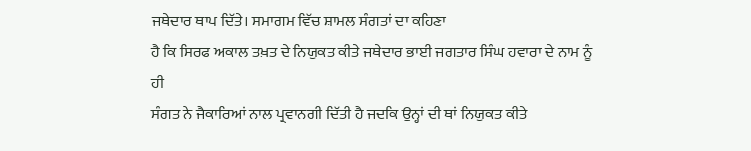ਜਥੇਦਾਰ ਥਾਪ ਦਿੱਤੇ। ਸਮਾਗਮ ਵਿੱਚ ਸ਼ਾਮਲ ਸੰਗਤਾਂ ਦਾ ਕਹਿਣਾ
ਹੈ ਕਿ ਸਿਰਫ ਅਕਾਲ ਤਖ਼ਤ ਦੇ ਨਿਯੁਕਤ ਕੀਤੇ ਜਥੇਦਾਰ ਭਾਈ ਜਗਤਾਰ ਸਿੰਘ ਹਵਾਰਾ ਦੇ ਨਾਮ ਨੂੰ ਹੀ
ਸੰਗਤ ਨੇ ਜੈਕਾਰਿਆਂ ਨਾਲ ਪ੍ਰਵਾਨਗੀ ਦਿੱਤੀ ਹੈ ਜਦਕਿ ਉਨ੍ਹਾਂ ਦੀ ਥਾਂ ਨਿਯੁਕਤ ਕੀਤੇ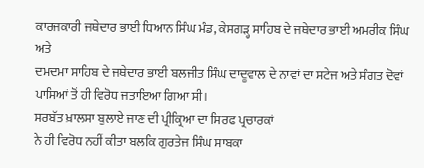ਕਾਰਜਕਾਰੀ ਜਥੇਦਾਰ ਭਾਈ ਧਿਆਨ ਸਿੰਘ ਮੰਡ, ਕੇਸਗੜ੍ਹ ਸਾਹਿਬ ਦੇ ਜਥੇਦਾਰ ਭਾਈ ਅਮਰੀਕ ਸਿੰਘ ਅਤੇ
ਦਮਦਮਾ ਸਾਹਿਬ ਦੇ ਜਥੇਦਾਰ ਭਾਈ ਬਲਜੀਤ ਸਿੰਘ ਦਾਦੂਵਾਲ ਦੇ ਨਾਵਾਂ ਦਾ ਸਟੇਜ ਅਤੇ ਸੰਗਤ ਦੋਵਾਂ
ਪਾਸਿਆਂ ਤੋਂ ਹੀ ਵਿਰੋਧ ਜਤਾਇਆ ਗਿਆ ਸੀ।
ਸਰਬੱਤ ਖ਼ਾਲਸਾ ਬੁਲਾਏ ਜਾਣ ਦੀ ਪ੍ਰੀਕ੍ਰਿਆ ਦਾ ਸਿਰਫ ਪ੍ਰਚਾਰਕਾਂ
ਨੇ ਹੀ ਵਿਰੋਧ ਨਹੀਂ ਕੀਤਾ ਬਲਕਿ ਗੁਰਤੇਜ ਸਿੰਘ ਸਾਬਕਾ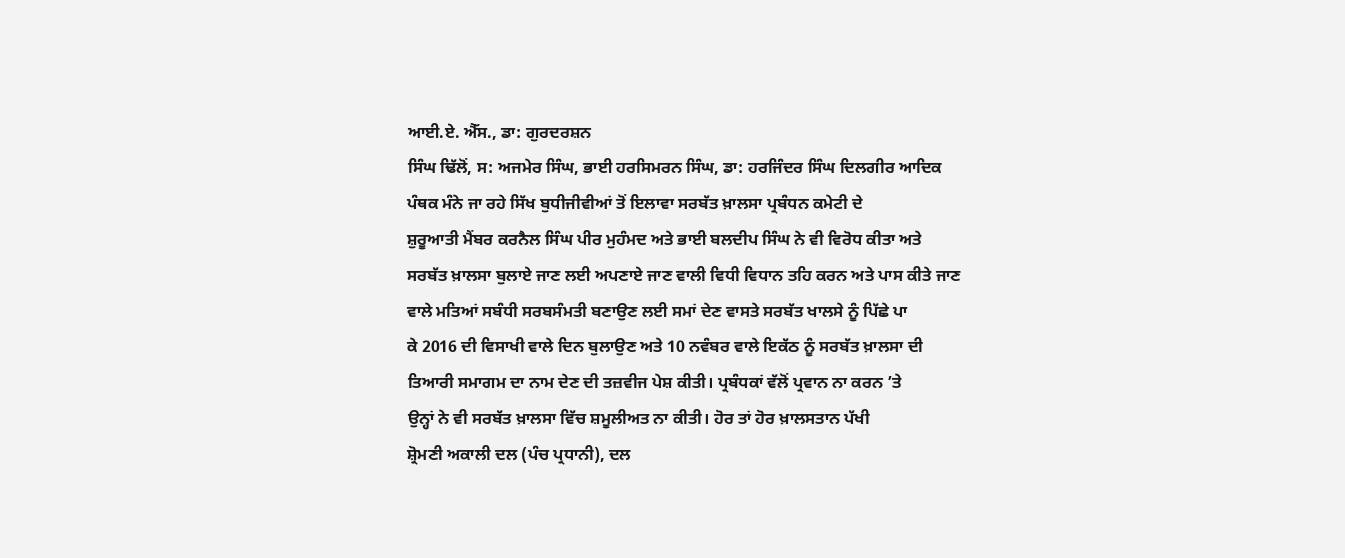ਆਈ.ਏ. ਐੱਸ., ਡਾ: ਗੁਰਦਰਸ਼ਨ
ਸਿੰਘ ਢਿੱਲੋਂ, ਸ: ਅਜਮੇਰ ਸਿੰਘ, ਭਾਈ ਹਰਸਿਮਰਨ ਸਿੰਘ, ਡਾ: ਹਰਜਿੰਦਰ ਸਿੰਘ ਦਿਲਗੀਰ ਆਦਿਕ
ਪੰਥਕ ਮੰਨੇ ਜਾ ਰਹੇ ਸਿੱਖ ਬੁਧੀਜੀਵੀਆਂ ਤੋਂ ਇਲਾਵਾ ਸਰਬੱਤ ਖ਼ਾਲਸਾ ਪ੍ਰਬੰਧਨ ਕਮੇਟੀ ਦੇ
ਸ਼ੁਰੂਆਤੀ ਮੈਂਬਰ ਕਰਨੈਲ ਸਿੰਘ ਪੀਰ ਮੁਹੰਮਦ ਅਤੇ ਭਾਈ ਬਲਦੀਪ ਸਿੰਘ ਨੇ ਵੀ ਵਿਰੋਧ ਕੀਤਾ ਅਤੇ
ਸਰਬੱਤ ਖ਼ਾਲਸਾ ਬੁਲਾਏ ਜਾਣ ਲਈ ਅਪਣਾਏ ਜਾਣ ਵਾਲੀ ਵਿਧੀ ਵਿਧਾਨ ਤਹਿ ਕਰਨ ਅਤੇ ਪਾਸ ਕੀਤੇ ਜਾਣ
ਵਾਲੇ ਮਤਿਆਂ ਸਬੰਧੀ ਸਰਬਸੰਮਤੀ ਬਣਾਉਣ ਲਈ ਸਮਾਂ ਦੇਣ ਵਾਸਤੇ ਸਰਬੱਤ ਖਾਲਸੇ ਨੂੰ ਪਿੱਛੇ ਪਾ
ਕੇ 2016 ਦੀ ਵਿਸਾਖੀ ਵਾਲੇ ਦਿਨ ਬੁਲਾਉਣ ਅਤੇ 10 ਨਵੰਬਰ ਵਾਲੇ ਇਕੱਠ ਨੂੰ ਸਰਬੱਤ ਖ਼ਾਲਸਾ ਦੀ
ਤਿਆਰੀ ਸਮਾਗਮ ਦਾ ਨਾਮ ਦੇਣ ਦੀ ਤਜ਼ਵੀਜ ਪੇਸ਼ ਕੀਤੀ। ਪ੍ਰਬੰਧਕਾਂ ਵੱਲੋਂ ਪ੍ਰਵਾਨ ਨਾ ਕਰਨ ’ਤੇ
ਉਨ੍ਹਾਂ ਨੇ ਵੀ ਸਰਬੱਤ ਖ਼ਾਲਸਾ ਵਿੱਚ ਸ਼ਮੂਲੀਅਤ ਨਾ ਕੀਤੀ। ਹੋਰ ਤਾਂ ਹੋਰ ਖ਼ਾਲਸਤਾਨ ਪੱਖੀ
ਸ਼੍ਰੋਮਣੀ ਅਕਾਲੀ ਦਲ (ਪੰਚ ਪ੍ਰਧਾਨੀ), ਦਲ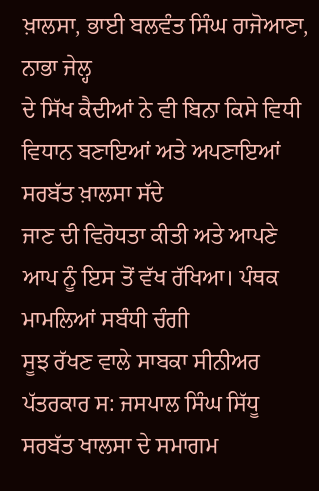ਖ਼ਾਲਸਾ, ਭਾਈ ਬਲਵੰਤ ਸਿੰਘ ਰਾਜੋਆਣਾ, ਨਾਭਾ ਜੇਲ੍ਹ
ਦੇ ਸਿੱਖ ਕੈਦੀਆਂ ਨੇ ਵੀ ਬਿਨਾ ਕਿਸੇ ਵਿਧੀ ਵਿਧਾਨ ਬਣਾਇਆਂ ਅਤੇ ਅਪਣਾਇਆਂ ਸਰਬੱਤ ਖ਼ਾਲਸਾ ਸੱਦੇ
ਜਾਣ ਦੀ ਵਿਰੋਧਤਾ ਕੀਤੀ ਅਤੇ ਆਪਣੇ ਆਪ ਨੂੰ ਇਸ ਤੋਂ ਵੱਖ ਰੱਖਿਆ। ਪੰਥਕ ਮਾਮਲਿਆਂ ਸਬੰਧੀ ਚੰਗੀ
ਸੂਝ ਰੱਖਣ ਵਾਲੇ ਸਾਬਕਾ ਸੀਨੀਅਰ ਪੱਤਰਕਾਰ ਸ: ਜਸਪਾਲ ਸਿੰਘ ਸਿੱਧੂ ਸਰਬੱਤ ਖਾਲਸਾ ਦੇ ਸਮਾਗਮ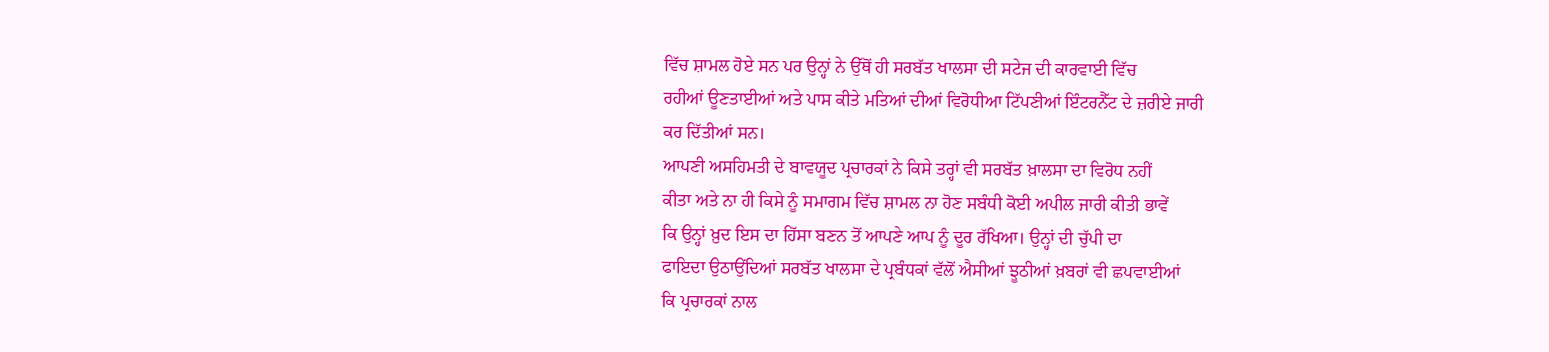ਵਿੱਚ ਸ਼ਾਮਲ ਹੋਏ ਸਨ ਪਰ ਉਨ੍ਹਾਂ ਨੇ ਉੱਥੋਂ ਹੀ ਸਰਬੱਤ ਖਾਲਸਾ ਦੀ ਸਟੇਜ ਦੀ ਕਾਰਵਾਈ ਵਿੱਚ
ਰਹੀਆਂ ਊਣਤਾਈਆਂ ਅਤੇ ਪਾਸ ਕੀਤੇ ਮਤਿਆਂ ਦੀਆਂ ਵਿਰੋਧੀਆ ਟਿੱਪਣੀਆਂ ਇੰਟਰਨੈੱਟ ਦੇ ਜ਼ਰੀਏ ਜਾਰੀ
ਕਰ ਦਿੱਤੀਆਂ ਸਨ।
ਆਪਣੀ ਅਸਹਿਮਤੀ ਦੇ ਬਾਵਯੂਦ ਪ੍ਰਚਾਰਕਾਂ ਨੇ ਕਿਸੇ ਤਰ੍ਹਾਂ ਵੀ ਸਰਬੱਤ ਖ਼ਾਲਸਾ ਦਾ ਵਿਰੋਧ ਨਹੀਂ
ਕੀਤਾ ਅਤੇ ਨਾ ਹੀ ਕਿਸੇ ਨੂੰ ਸਮਾਗਮ ਵਿੱਚ ਸ਼ਾਮਲ ਨਾ ਹੋਣ ਸਬੰਧੀ ਕੋਈ ਅਪੀਲ ਜਾਰੀ ਕੀਤੀ ਭਾਵੇਂ
ਕਿ ਉਨ੍ਹਾਂ ਖ਼ੁਦ ਇਸ ਦਾ ਹਿੱਸਾ ਬਣਨ ਤੋਂ ਆਪਣੇ ਆਪ ਨੂੰ ਦੂਰ ਰੱਖਿਆ। ਉਨ੍ਹਾਂ ਦੀ ਚੁੱਪੀ ਦਾ
ਫਾਇਦਾ ਉਠਾਉਂਦਿਆਂ ਸਰਬੱਤ ਖਾਲਸਾ ਦੇ ਪ੍ਰਬੰਧਕਾਂ ਵੱਲੋਂ ਐਸੀਆਂ ਝੂਠੀਆਂ ਖ਼ਬਰਾਂ ਵੀ ਛਪਵਾਈਆਂ
ਕਿ ਪ੍ਰਚਾਰਕਾਂ ਨਾਲ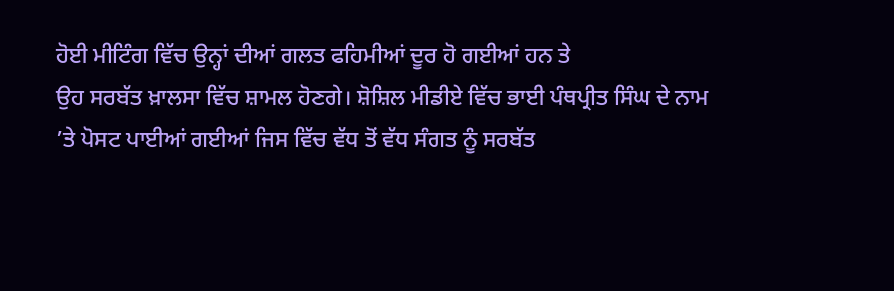ਹੋਈ ਮੀਟਿੰਗ ਵਿੱਚ ਉਨ੍ਹਾਂ ਦੀਆਂ ਗਲਤ ਫਹਿਮੀਆਂ ਦੂਰ ਹੋ ਗਈਆਂ ਹਨ ਤੇ
ਉਹ ਸਰਬੱਤ ਖ਼ਾਲਸਾ ਵਿੱਚ ਸ਼ਾਮਲ ਹੋਣਗੇ। ਸ਼ੋਸ਼ਿਲ ਮੀਡੀਏ ਵਿੱਚ ਭਾਈ ਪੰਥਪ੍ਰੀਤ ਸਿੰਘ ਦੇ ਨਾਮ
’ਤੇ ਪੋਸਟ ਪਾਈਆਂ ਗਈਆਂ ਜਿਸ ਵਿੱਚ ਵੱਧ ਤੋਂ ਵੱਧ ਸੰਗਤ ਨੂੰ ਸਰਬੱਤ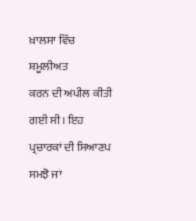ਖ਼ਾਲਸਾ ਵਿੱਚ ਸ਼ਮੂਲੀਅਤ
ਕਰਨ ਦੀ ਅਪੀਲ ਕੀਤੀ ਗਈ ਸੀ। ਇਹ ਪ੍ਰਚਾਰਕਾਂ ਦੀ ਸਿਆਣਪ ਸਮਝੋ ਜਾਂ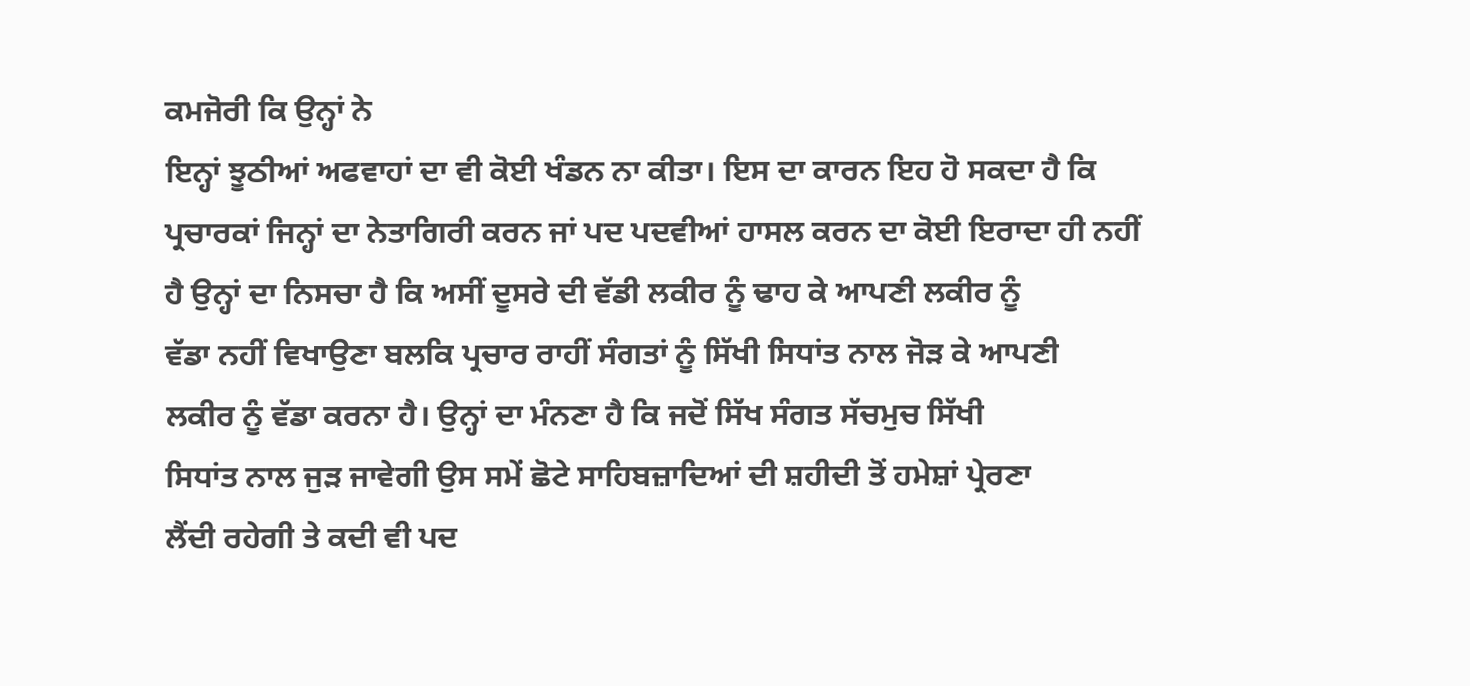ਕਮਜੋਰੀ ਕਿ ਉਨ੍ਹਾਂ ਨੇ
ਇਨ੍ਹਾਂ ਝੂਠੀਆਂ ਅਫਵਾਹਾਂ ਦਾ ਵੀ ਕੋਈ ਖੰਡਨ ਨਾ ਕੀਤਾ। ਇਸ ਦਾ ਕਾਰਨ ਇਹ ਹੋ ਸਕਦਾ ਹੈ ਕਿ
ਪ੍ਰਚਾਰਕਾਂ ਜਿਨ੍ਹਾਂ ਦਾ ਨੇਤਾਗਿਰੀ ਕਰਨ ਜਾਂ ਪਦ ਪਦਵੀਆਂ ਹਾਸਲ ਕਰਨ ਦਾ ਕੋਈ ਇਰਾਦਾ ਹੀ ਨਹੀਂ
ਹੈ ਉਨ੍ਹਾਂ ਦਾ ਨਿਸਚਾ ਹੈ ਕਿ ਅਸੀਂ ਦੂਸਰੇ ਦੀ ਵੱਡੀ ਲਕੀਰ ਨੂੰ ਢਾਹ ਕੇ ਆਪਣੀ ਲਕੀਰ ਨੂੰ
ਵੱਡਾ ਨਹੀਂ ਵਿਖਾਉਣਾ ਬਲਕਿ ਪ੍ਰਚਾਰ ਰਾਹੀਂ ਸੰਗਤਾਂ ਨੂੰ ਸਿੱਖੀ ਸਿਧਾਂਤ ਨਾਲ ਜੋੜ ਕੇ ਆਪਣੀ
ਲਕੀਰ ਨੂੰ ਵੱਡਾ ਕਰਨਾ ਹੈ। ਉਨ੍ਹਾਂ ਦਾ ਮੰਨਣਾ ਹੈ ਕਿ ਜਦੋਂ ਸਿੱਖ ਸੰਗਤ ਸੱਚਮੁਚ ਸਿੱਖੀ
ਸਿਧਾਂਤ ਨਾਲ ਜੁੜ ਜਾਵੇਗੀ ਉਸ ਸਮੇਂ ਛੋਟੇ ਸਾਹਿਬਜ਼ਾਦਿਆਂ ਦੀ ਸ਼ਹੀਦੀ ਤੋਂ ਹਮੇਸ਼ਾਂ ਪ੍ਰੇਰਣਾ
ਲੈਂਦੀ ਰਹੇਗੀ ਤੇ ਕਦੀ ਵੀ ਪਦ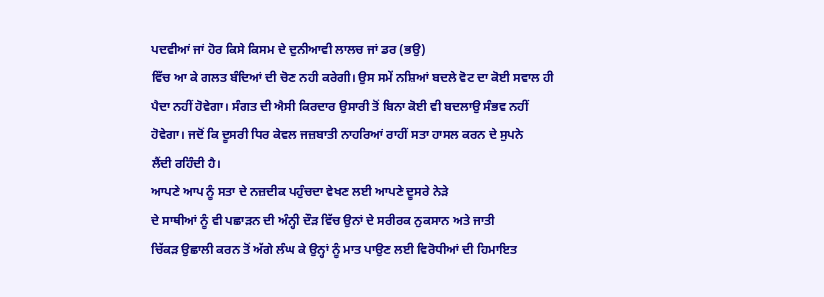ਪਦਵੀਆਂ ਜਾਂ ਹੋਰ ਕਿਸੇ ਕਿਸਮ ਦੇ ਦੁਨੀਆਵੀ ਲਾਲਚ ਜਾਂ ਡਰ (ਭਉ)
ਵਿੱਚ ਆ ਕੇ ਗਲਤ ਬੰਦਿਆਂ ਦੀ ਚੋਣ ਨਹੀ ਕਰੇਗੀ। ਉਸ ਸਮੇਂ ਨਸ਼ਿਆਂ ਬਦਲੇ ਵੋਟ ਦਾ ਕੋਈ ਸਵਾਲ ਹੀ
ਪੈਦਾ ਨਹੀਂ ਹੋਵੇਗਾ। ਸੰਗਤ ਦੀ ਐਸੀ ਕਿਰਦਾਰ ਉਸਾਰੀ ਤੋਂ ਬਿਨਾ ਕੋਈ ਵੀ ਬਦਲਾਉ ਸੰਭਵ ਨਹੀਂ
ਹੋਵੇਗਾ। ਜਦੋਂ ਕਿ ਦੂਸਰੀ ਧਿਰ ਕੇਵਲ ਜਜ਼ਬਾਤੀ ਨਾਹਰਿਆਂ ਰਾਹੀਂ ਸਤਾ ਹਾਸਲ ਕਰਨ ਦੇ ਸੁਪਨੇ
ਲੈਂਦੀ ਰਹਿੰਦੀ ਹੈ।
ਆਪਣੇ ਆਪ ਨੂੰ ਸਤਾ ਦੇ ਨਜ਼ਦੀਕ ਪਹੁੰਚਦਾ ਵੇਖਣ ਲਈ ਆਪਣੇ ਦੂਸਰੇ ਨੇੜੇ
ਦੇ ਸਾਥੀਆਂ ਨੂੰ ਵੀ ਪਛਾੜਨ ਦੀ ਅੰਨ੍ਹੀ ਦੌੜ ਵਿੱਚ ਉਨਾਂ ਦੇ ਸਰੀਰਕ ਨੁਕਸਾਨ ਅਤੇ ਜਾਤੀ
ਚਿੱਕੜ ਉਛਾਲੀ ਕਰਨ ਤੋਂ ਅੱਗੇ ਲੰਘ ਕੇ ਉਨ੍ਹਾਂ ਨੂੰ ਮਾਤ ਪਾਉਣ ਲਈ ਵਿਰੋਧੀਆਂ ਦੀ ਹਿਮਾਇਤ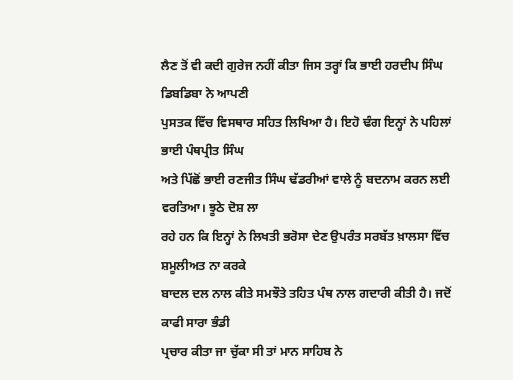ਲੈਣ ਤੋਂ ਵੀ ਕਦੀ ਗੁਰੇਜ ਨਹੀਂ ਕੀਤਾ ਜਿਸ ਤਰ੍ਹਾਂ ਕਿ ਭਾਈ ਹਰਦੀਪ ਸਿੰਘ ਡਿਬਡਿਬਾ ਨੇ ਆਪਣੀ
ਪੁਸਤਕ ਵਿੱਚ ਵਿਸਥਾਰ ਸਹਿਤ ਲਿਖਿਆ ਹੈ। ਇਹੋ ਢੰਗ ਇਨ੍ਹਾਂ ਨੇ ਪਹਿਲਾਂ ਭਾਈ ਪੰਥਪ੍ਰੀਤ ਸਿੰਘ
ਅਤੇ ਪਿੱਛੋਂ ਭਾਈ ਰਣਜੀਤ ਸਿੰਘ ਢੱਡਰੀਆਂ ਵਾਲੇ ਨੂੰ ਬਦਨਾਮ ਕਰਨ ਲਈ ਵਰਤਿਆ। ਝੂਠੇ ਦੋਸ਼ ਲਾ
ਰਹੇ ਹਨ ਕਿ ਇਨ੍ਹਾਂ ਨੇ ਲਿਖਤੀ ਭਰੋਸਾ ਦੇਣ ਉਪਰੰਤ ਸਰਬੱਤ ਖ਼ਾਲਸਾ ਵਿੱਚ ਸ਼ਮੂਲੀਅਤ ਨਾ ਕਰਕੇ
ਬਾਦਲ ਦਲ ਨਾਲ ਕੀਤੇ ਸਮਝੌਤੇ ਤਹਿਤ ਪੰਥ ਨਾਲ ਗਦਾਰੀ ਕੀਤੀ ਹੈ। ਜਦੋਂ ਕਾਫੀ ਸਾਰਾ ਭੰਡੀ
ਪ੍ਰਚਾਰ ਕੀਤਾ ਜਾ ਚੁੱਕਾ ਸੀ ਤਾਂ ਮਾਨ ਸਾਹਿਬ ਨੇ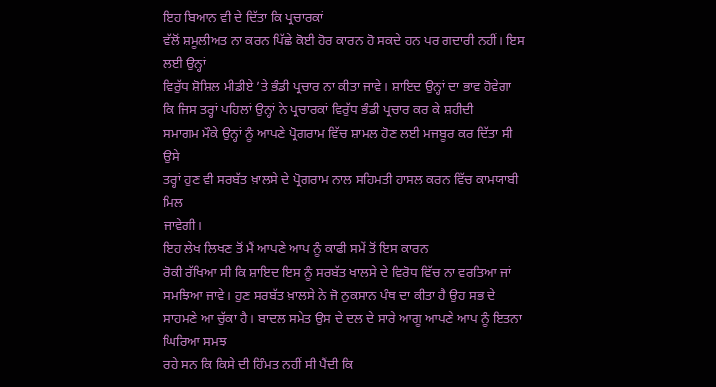ਇਹ ਬਿਆਨ ਵੀ ਦੇ ਦਿੱਤਾ ਕਿ ਪ੍ਰਚਾਰਕਾਂ
ਵੱਲੋਂ ਸ਼ਮੂਲੀਅਤ ਨਾ ਕਰਨ ਪਿੱਛੇ ਕੋਈ ਹੋਰ ਕਾਰਨ ਹੋ ਸਕਦੇ ਹਨ ਪਰ ਗਦਾਰੀ ਨਹੀਂ। ਇਸ ਲਈ ਉਨ੍ਹਾਂ
ਵਿਰੁੱਧ ਸ਼ੋਸ਼ਿਲ ਮੀਡੀਏ ’ਤੇ ਭੰਡੀ ਪ੍ਰਚਾਰ ਨਾ ਕੀਤਾ ਜਾਵੇ। ਸ਼ਾਇਦ ਉਨ੍ਹਾਂ ਦਾ ਭਾਵ ਹੋਵੇਗਾ
ਕਿ ਜਿਸ ਤਰ੍ਹਾਂ ਪਹਿਲਾਂ ਉਨ੍ਹਾਂ ਨੇ ਪ੍ਰਚਾਰਕਾਂ ਵਿਰੁੱਧ ਭੰਡੀ ਪ੍ਰਚਾਰ ਕਰ ਕੇ ਸ਼ਹੀਦੀ
ਸਮਾਗਮ ਮੌਕੇ ਉਨ੍ਹਾਂ ਨੂੰ ਆਪਣੇ ਪ੍ਰੋਗਰਾਮ ਵਿੱਚ ਸ਼ਾਮਲ ਹੋਣ ਲਈ ਮਜਬੂਰ ਕਰ ਦਿੱਤਾ ਸੀ ਉਸੇ
ਤਰ੍ਹਾਂ ਹੁਣ ਵੀ ਸਰਬੱਤ ਖ਼ਾਲਸੇ ਦੇ ਪ੍ਰੋਗਰਾਮ ਨਾਲ ਸਹਿਮਤੀ ਹਾਸਲ ਕਰਨ ਵਿੱਚ ਕਾਮਯਾਬੀ ਮਿਲ
ਜਾਵੇਗੀ।
ਇਹ ਲੇਖ ਲਿਖਣ ਤੋਂ ਮੈਂ ਆਪਣੇ ਆਪ ਨੂੰ ਕਾਫੀ ਸਮੇਂ ਤੋਂ ਇਸ ਕਾਰਨ
ਰੋਕੀ ਰੱਖਿਆ ਸੀ ਕਿ ਸ਼ਾਇਦ ਇਸ ਨੂੰ ਸਰਬੱਤ ਖਾਲਸੇ ਦੇ ਵਿਰੋਧ ਵਿੱਚ ਨਾ ਵਰਤਿਆ ਜਾਂ
ਸਮਝਿਆ ਜਾਵੇ। ਹੁਣ ਸਰਬੱਤ ਖ਼ਾਲਸੇ ਨੇ ਜੋ ਨੁਕਸਾਨ ਪੰਥ ਦਾ ਕੀਤਾ ਹੈ ਉਹ ਸਭ ਦੇ
ਸਾਹਮਣੇ ਆ ਚੁੱਕਾ ਹੈ। ਬਾਦਲ ਸਮੇਤ ਉਸ ਦੇ ਦਲ ਦੇ ਸਾਰੇ ਆਗੂ ਆਪਣੇ ਆਪ ਨੂੰ ਇਤਨਾ ਘਿਰਿਆ ਸਮਝ
ਰਹੇ ਸਨ ਕਿ ਕਿਸੇ ਦੀ ਹਿੰਮਤ ਨਹੀਂ ਸੀ ਪੈਂਦੀ ਕਿ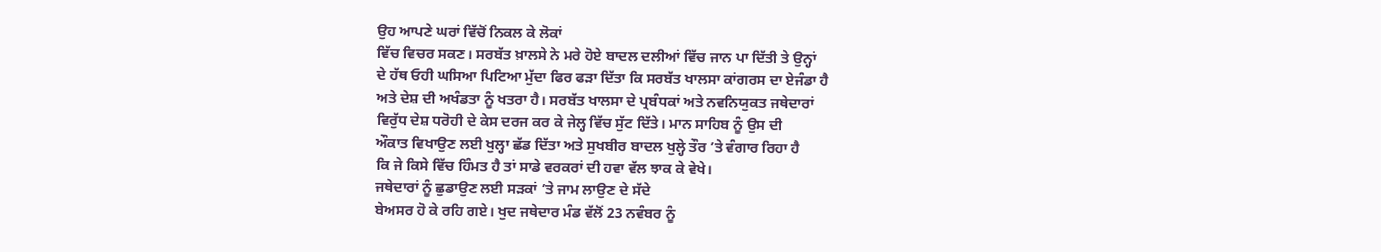ਉਹ ਆਪਣੇ ਘਰਾਂ ਵਿੱਚੋਂ ਨਿਕਲ ਕੇ ਲੋਕਾਂ
ਵਿੱਚ ਵਿਚਰ ਸਕਣ। ਸਰਬੱਤ ਖ਼ਾਲਸੇ ਨੇ ਮਰੇ ਹੋਏ ਬਾਦਲ ਦਲੀਆਂ ਵਿੱਚ ਜਾਨ ਪਾ ਦਿੱਤੀ ਤੇ ਉਨ੍ਹਾਂ
ਦੇ ਹੱਥ ਓਹੀ ਘਸਿਆ ਪਿਟਿਆ ਮੁੱਦਾ ਫਿਰ ਫੜਾ ਦਿੱਤਾ ਕਿ ਸਰਬੱਤ ਖਾਲਸਾ ਕਾਂਗਰਸ ਦਾ ਏਜੰਡਾ ਹੈ
ਅਤੇ ਦੇਸ਼ ਦੀ ਅਖੰਡਤਾ ਨੂੰ ਖਤਰਾ ਹੈ। ਸਰਬੱਤ ਖਾਲਸਾ ਦੇ ਪ੍ਰਬੰਧਕਾਂ ਅਤੇ ਨਵਨਿਯੁਕਤ ਜਥੇਦਾਰਾਂ
ਵਿਰੁੱਧ ਦੇਸ਼ ਧਰੋਹੀ ਦੇ ਕੇਸ ਦਰਜ ਕਰ ਕੇ ਜੇਲ੍ਹ ਵਿੱਚ ਸੁੱਟ ਦਿੱਤੇ। ਮਾਨ ਸਾਹਿਬ ਨੂੰ ਉਸ ਦੀ
ਔਕਾਤ ਵਿਖਾਉਣ ਲਈ ਖੁਲ੍ਹਾ ਛੱਡ ਦਿੱਤਾ ਅਤੇ ਸੁਖਬੀਰ ਬਾਦਲ ਖੁਲ੍ਹੇ ਤੌਰ ’ਤੇ ਵੰਗਾਰ ਰਿਹਾ ਹੈ
ਕਿ ਜੇ ਕਿਸੇ ਵਿੱਚ ਹਿੰਮਤ ਹੈ ਤਾਂ ਸਾਡੇ ਵਰਕਰਾਂ ਦੀ ਹਵਾ ਵੱਲ ਝਾਕ ਕੇ ਵੇਖੇ।
ਜਥੇਦਾਰਾਂ ਨੂੰ ਛੁਡਾਉਣ ਲਈ ਸੜਕਾਂ ’ਤੇ ਜਾਮ ਲਾਉਣ ਦੇ ਸੱਦੇ
ਬੇਅਸਰ ਹੋ ਕੇ ਰਹਿ ਗਏ। ਖੁਦ ਜਥੇਦਾਰ ਮੰਡ ਵੱਲੋਂ 23 ਨਵੰਬਰ ਨੂੰ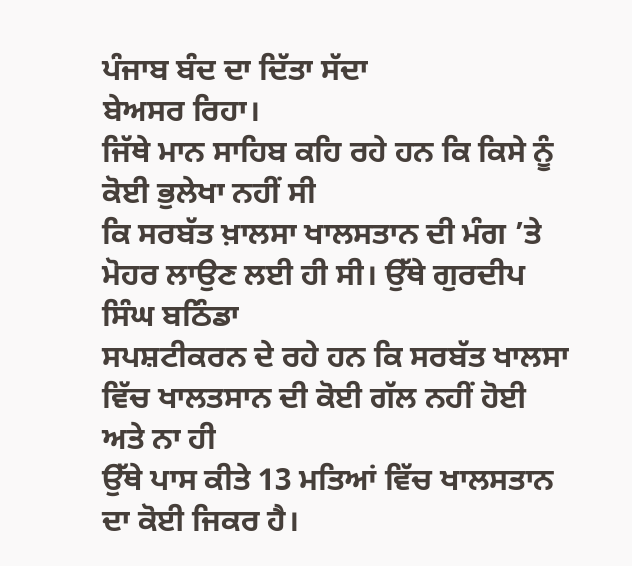ਪੰਜਾਬ ਬੰਦ ਦਾ ਦਿੱਤਾ ਸੱਦਾ
ਬੇਅਸਰ ਰਿਹਾ।
ਜਿੱਥੇ ਮਾਨ ਸਾਹਿਬ ਕਹਿ ਰਹੇ ਹਨ ਕਿ ਕਿਸੇ ਨੂੰ ਕੋਈ ਭੁਲੇਖਾ ਨਹੀਂ ਸੀ
ਕਿ ਸਰਬੱਤ ਖ਼ਾਲਸਾ ਖਾਲਸਤਾਨ ਦੀ ਮੰਗ ’ਤੇ ਮੋਹਰ ਲਾਉਣ ਲਈ ਹੀ ਸੀ। ਉੱਥੇ ਗੁਰਦੀਪ ਸਿੰਘ ਬਠਿੰਡਾ
ਸਪਸ਼ਟੀਕਰਨ ਦੇ ਰਹੇ ਹਨ ਕਿ ਸਰਬੱਤ ਖਾਲਸਾ ਵਿੱਚ ਖਾਲਤਸਾਨ ਦੀ ਕੋਈ ਗੱਲ ਨਹੀਂ ਹੋਈ ਅਤੇ ਨਾ ਹੀ
ਉੱਥੇ ਪਾਸ ਕੀਤੇ 13 ਮਤਿਆਂ ਵਿੱਚ ਖਾਲਸਤਾਨ ਦਾ ਕੋਈ ਜਿਕਰ ਹੈ।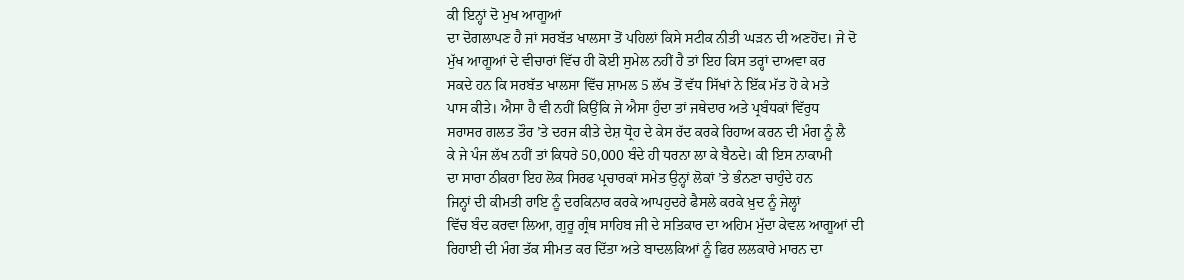ਕੀ ਇਨ੍ਹਾਂ ਦੋ ਮੁਖ ਆਗੂਆਂ
ਦਾ ਦੋਗਲਾਪਣ ਹੈ ਜਾਂ ਸਰਬੱਤ ਖਾਲਸਾ ਤੋਂ ਪਹਿਲਾਂ ਕਿਸੇ ਸਟੀਕ ਨੀਤੀ ਘੜਨ ਦੀ ਅਣਹੋਂਦ। ਜੇ ਦੋ
ਮੁੱਖ ਆਗੂਆਂ ਦੇ ਵੀਚਾਰਾਂ ਵਿੱਚ ਹੀ ਕੋਈ ਸੁਮੇਲ ਨਹੀਂ ਹੈ ਤਾਂ ਇਹ ਕਿਸ ਤਰ੍ਹਾਂ ਦਾਅਵਾ ਕਰ
ਸਕਦੇ ਹਨ ਕਿ ਸਰਬੱਤ ਖਾਲਸਾ ਵਿੱਚ ਸ਼ਾਮਲ 5 ਲੱਖ ਤੋਂ ਵੱਧ ਸਿੱਖਾਂ ਨੇ ਇੱਕ ਮੱਤ ਹੋ ਕੇ ਮਤੇ
ਪਾਸ ਕੀਤੇ। ਐਸਾ ਹੈ ਵੀ ਨਹੀਂ ਕਿਉਂਕਿ ਜੇ ਐਸਾ ਹੁੰਦਾ ਤਾਂ ਜਥੇਦਾਰ ਅਤੇ ਪ੍ਰਬੰਧਕਾਂ ਵਿੱਰੁਧ
ਸਰਾਸਰ ਗਲਤ ਤੌਰ ’ਤੇ ਦਰਜ ਕੀਤੇ ਦੇਸ਼ ਧ੍ਰੋਹ ਦੇ ਕੇਸ ਰੱਦ ਕਰਕੇ ਰਿਹਾਅ ਕਰਨ ਦੀ ਮੰਗ ਨੂੰ ਲੈ
ਕੇ ਜੇ ਪੰਜ ਲੱਖ ਨਹੀਂ ਤਾਂ ਕਿਧਰੇ 50,000 ਬੰਦੇ ਹੀ ਧਰਨਾ ਲਾ ਕੇ ਬੈਠਦੇ। ਕੀ ਇਸ ਨਾਕਾਮੀ
ਦਾ ਸਾਰਾ ਠੀਕਰਾ ਇਹ ਲੋਕ ਸਿਰਫ ਪ੍ਰਚਾਰਕਾਂ ਸਮੇਤ ਉਨ੍ਹਾਂ ਲੋਕਾਂ ’ਤੇ ਭੰਨਣਾ ਚਾਹੁੰਦੇ ਹਨ
ਜਿਨ੍ਹਾਂ ਦੀ ਕੀਮਤੀ ਰਾਇ ਨੂੰ ਦਰਕਿਨਾਰ ਕਰਕੇ ਆਪਹੁਦਰੇ ਫੈਸਲੇ ਕਰਕੇ ਖ਼ੁਦ ਨੂੰ ਜੇਲ੍ਹਾਂ
ਵਿੱਚ ਬੰਦ ਕਰਵਾ ਲਿਆ, ਗੁਰੂ ਗ੍ਰੰਥ ਸਾਹਿਬ ਜੀ ਦੇ ਸਤਿਕਾਰ ਦਾ ਅਹਿਮ ਮੁੱਦਾ ਕੇਵਲ ਆਗੂਆਂ ਦੀ
ਰਿਹਾਈ ਦੀ ਮੰਗ ਤੱਕ ਸੀਮਤ ਕਰ ਦਿੱਤਾ ਅਤੇ ਬਾਦਲਕਿਆਂ ਨੂੰ ਫਿਰ ਲਲਕਾਰੇ ਮਾਰਨ ਦਾ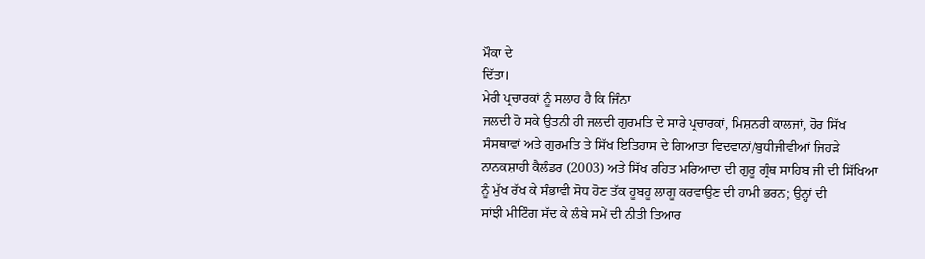ਮੌਕਾ ਦੇ
ਦਿੱਤਾ।
ਮੇਰੀ ਪ੍ਰਚਾਰਕਾਂ ਨੂੰ ਸਲਾਹ ਹੈ ਕਿ ਜਿੰਨਾ
ਜਲਦੀ ਹੋ ਸਕੇ ਉਤਨੀ ਹੀ ਜਲਦੀ ਗੁਰਮਤਿ ਦੇ ਸਾਰੇ ਪ੍ਰਚਾਰਕਾਂ, ਮਿਸ਼ਨਰੀ ਕਾਲਜਾਂ, ਹੋਰ ਸਿੱਖ
ਸੰਸਥਾਵਾਂ ਅਤੇ ਗੁਰਮਤਿ ਤੇ ਸਿੱਖ ਇਤਿਹਾਸ ਦੇ ਗਿਆਤਾ ਵਿਦਵਾਨਾਂ/ਬੁਧੀਜੀਵੀਆਂ ਜਿਹੜੇ
ਨਾਨਕਸ਼ਾਹੀ ਕੈਲੰਡਰ (2003) ਅਤੇ ਸਿੱਖ ਰਹਿਤ ਮਰਿਆਦਾ ਦੀ ਗੁਰੂ ਗ੍ਰੰਥ ਸਾਹਿਬ ਜੀ ਦੀ ਸਿੱਖਿਆ
ਨੂੰ ਮੁੱਖ ਰੱਖ ਕੇ ਸੰਭਾਵੀ ਸੋਧ ਹੋਣ ਤੱਕ ਹੂਬਹੂ ਲਾਗੂ ਕਰਵਾਉਣ ਦੀ ਹਾਮੀ ਭਰਨ; ਉਨ੍ਹਾਂ ਦੀ
ਸਾਂਝੀ ਮੀਟਿੰਗ ਸੱਦ ਕੇ ਲੰਬੇ ਸਮੇਂ ਦੀ ਨੀਤੀ ਤਿਆਰ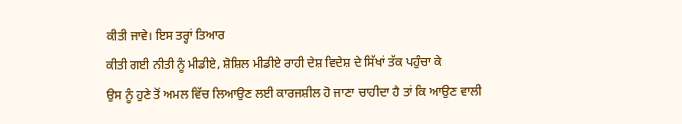ਕੀਤੀ ਜਾਵੇ। ਇਸ ਤਰ੍ਹਾਂ ਤਿਆਰ
ਕੀਤੀ ਗਈ ਨੀਤੀ ਨੂੰ ਮੀਡੀਏ, ਸ਼ੋਸ਼ਿਲ ਮੀਡੀਏ ਰਾਹੀ ਦੇਸ਼ ਵਿਦੇਸ਼ ਦੇ ਸਿੱਖਾਂ ਤੱਕ ਪਹੁੰਚਾ ਕੇ
ਉਸ ਨੂੰ ਹੁਣੇ ਤੋਂ ਅਮਲ ਵਿੱਚ ਲਿਆਉਣ ਲਈ ਕਾਰਜਸ਼ੀਲ ਹੋ ਜਾਣਾ ਚਾਹੀਦਾ ਹੈ ਤਾਂ ਕਿ ਆਉਣ ਵਾਲੀ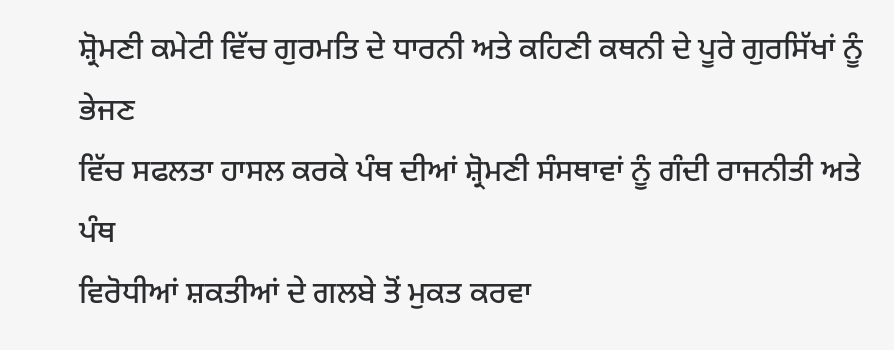ਸ਼੍ਰੋਮਣੀ ਕਮੇਟੀ ਵਿੱਚ ਗੁਰਮਤਿ ਦੇ ਧਾਰਨੀ ਅਤੇ ਕਹਿਣੀ ਕਥਨੀ ਦੇ ਪੂਰੇ ਗੁਰਸਿੱਖਾਂ ਨੂੰ ਭੇਜਣ
ਵਿੱਚ ਸਫਲਤਾ ਹਾਸਲ ਕਰਕੇ ਪੰਥ ਦੀਆਂ ਸ਼੍ਰੋਮਣੀ ਸੰਸਥਾਵਾਂ ਨੂੰ ਗੰਦੀ ਰਾਜਨੀਤੀ ਅਤੇ ਪੰਥ
ਵਿਰੋਧੀਆਂ ਸ਼ਕਤੀਆਂ ਦੇ ਗਲਬੇ ਤੋਂ ਮੁਕਤ ਕਰਵਾ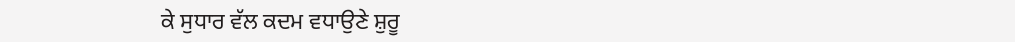ਕੇ ਸੁਧਾਰ ਵੱਲ ਕਦਮ ਵਧਾਉਣੇ ਸ਼ੁਰੂ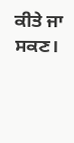ਕੀਤੇ ਜਾ
ਸਕਣ।